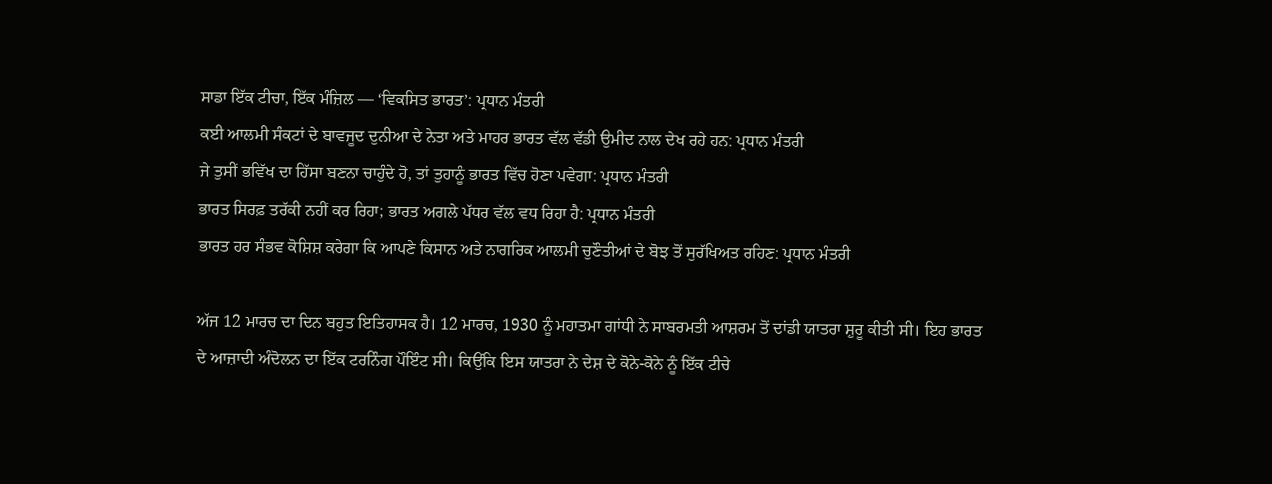ਸਾਡਾ ਇੱਕ ਟੀਚਾ, ਇੱਕ ਮੰਜ਼ਿਲ — ‘ਵਿਕਸਿਤ ਭਾਰਤ’: ਪ੍ਰਧਾਨ ਮੰਤਰੀ
ਕਈ ਆਲਮੀ ਸੰਕਟਾਂ ਦੇ ਬਾਵਜੂਦ ਦੁਨੀਆ ਦੇ ਨੇਤਾ ਅਤੇ ਮਾਹਰ ਭਾਰਤ ਵੱਲ ਵੱਡੀ ਉਮੀਦ ਨਾਲ ਦੇਖ ਰਹੇ ਹਨ: ਪ੍ਰਧਾਨ ਮੰਤਰੀ
ਜੇ ਤੁਸੀਂ ਭਵਿੱਖ ਦਾ ਹਿੱਸਾ ਬਣਨਾ ਚਾਹੁੰਦੇ ਹੋ, ਤਾਂ ਤੁਹਾਨੂੰ ਭਾਰਤ ਵਿੱਚ ਹੋਣਾ ਪਵੇਗਾ: ਪ੍ਰਧਾਨ ਮੰਤਰੀ
ਭਾਰਤ ਸਿਰਫ਼ ਤਰੱਕੀ ਨਹੀਂ ਕਰ ਰਿਹਾ; ਭਾਰਤ ਅਗਲੇ ਪੱਧਰ ਵੱਲ ਵਧ ਰਿਹਾ ਹੈ: ਪ੍ਰਧਾਨ ਮੰਤਰੀ
ਭਾਰਤ ਹਰ ਸੰਭਵ ਕੋਸ਼ਿਸ਼ ਕਰੇਗਾ ਕਿ ਆਪਣੇ ਕਿਸਾਨ ਅਤੇ ਨਾਗਰਿਕ ਆਲਮੀ ਚੁਣੌਤੀਆਂ ਦੇ ਬੋਝ ਤੋਂ ਸੁਰੱਖਿਅਤ ਰਹਿਣ: ਪ੍ਰਧਾਨ ਮੰਤਰੀ

ਅੱਜ 12 ਮਾਰਚ ਦਾ ਦਿਨ ਬਹੁਤ ਇਤਿਹਾਸਕ ਹੈ। 12 ਮਾਰਚ, 1930 ਨੂੰ ਮਹਾਤਮਾ ਗਾਂਧੀ ਨੇ ਸਾਬਰਮਤੀ ਆਸ਼ਰਮ ਤੋਂ ਦਾਂਡੀ ਯਾਤਰਾ ਸ਼ੁਰੂ ਕੀਤੀ ਸੀ। ਇਹ ਭਾਰਤ ਦੇ ਆਜ਼ਾਦੀ ਅੰਦੋਲਨ ਦਾ ਇੱਕ ਟਰਨਿੰਗ ਪੌਇੰਟ ਸੀ। ਕਿਉਂਕਿ ਇਸ ਯਾਤਰਾ ਨੇ ਦੇਸ਼ ਦੇ ਕੋਨੇ-ਕੋਨੇ ਨੂੰ ਇੱਕ ਟੀਚੇ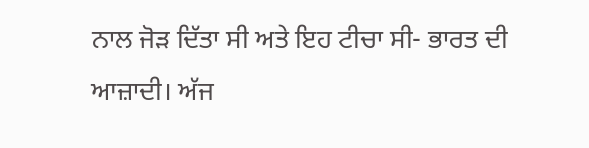ਨਾਲ ਜੋੜ ਦਿੱਤਾ ਸੀ ਅਤੇ ਇਹ ਟੀਚਾ ਸੀ- ਭਾਰਤ ਦੀ ਆਜ਼ਾਦੀ। ਅੱਜ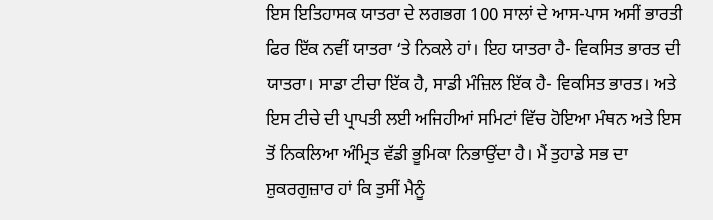ਇਸ ਇਤਿਹਾਸਕ ਯਾਤਰਾ ਦੇ ਲਗਭਗ 100 ਸਾਲਾਂ ਦੇ ਆਸ-ਪਾਸ ਅਸੀਂ ਭਾਰਤੀ ਫਿਰ ਇੱਕ ਨਵੀਂ ਯਾਤਰਾ ‘ਤੇ ਨਿਕਲੇ ਹਾਂ। ਇਹ ਯਾਤਰਾ ਹੈ- ਵਿਕਸਿਤ ਭਾਰਤ ਦੀ ਯਾਤਰਾ। ਸਾਡਾ ਟੀਚਾ ਇੱਕ ਹੈ, ਸਾਡੀ ਮੰਜ਼ਿਲ ਇੱਕ ਹੈ- ਵਿਕਸਿਤ ਭਾਰਤ। ਅਤੇ ਇਸ ਟੀਚੇ ਦੀ ਪ੍ਰਾਪਤੀ ਲਈ ਅਜਿਹੀਆਂ ਸਮਿਟਾਂ ਵਿੱਚ ਹੋਇਆ ਮੰਥਨ ਅਤੇ ਇਸ ਤੋਂ ਨਿਕਲਿਆ ਅੰਮ੍ਰਿਤ ਵੱਡੀ ਭੂਮਿਕਾ ਨਿਭਾਉਂਦਾ ਹੈ। ਮੈਂ ਤੁਹਾਡੇ ਸਭ ਦਾ ਸ਼ੁਕਰਗੁਜ਼ਾਰ ਹਾਂ ਕਿ ਤੁਸੀਂ ਮੈਨੂੰ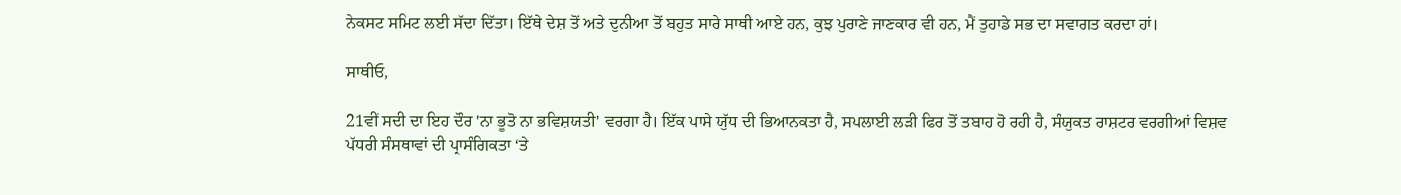ਨੇਕਸਟ ਸਮਿਟ ਲਈ ਸੱਦਾ ਦਿੱਤਾ। ਇੱਥੇ ਦੇਸ਼ ਤੋਂ ਅਤੇ ਦੁਨੀਆ ਤੋਂ ਬਹੁਤ ਸਾਰੇ ਸਾਥੀ ਆਏ ਹਨ, ਕੁਝ ਪੁਰਾਣੇ ਜਾਣਕਾਰ ਵੀ ਹਨ, ਮੈਂ ਤੁਹਾਡੇ ਸਭ ਦਾ ਸਵਾਗਤ ਕਰਦਾ ਹਾਂ।

ਸਾਥੀਓ,

21ਵੀਂ ਸਦੀ ਦਾ ਇਹ ਦੌਰ 'ਨਾ ਭੂਤੋ ਨਾ ਭਵਿਸ਼ਯਤੀ' ਵਰਗਾ ਹੈ। ਇੱਕ ਪਾਸੇ ਯੁੱਧ ਦੀ ਭਿਆਨਕਤਾ ਹੈ, ਸਪਲਾਈ ਲੜੀ ਫਿਰ ਤੋਂ ਤਬਾਹ ਹੋ ਰਹੀ ਹੈ, ਸੰਯੁਕਤ ਰਾਸ਼ਟਰ ਵਰਗੀਆਂ ਵਿਸ਼ਵ ਪੱਧਰੀ ਸੰਸਥਾਵਾਂ ਦੀ ਪ੍ਰਾਸੰਗਿਕਤਾ ‘ਤੇ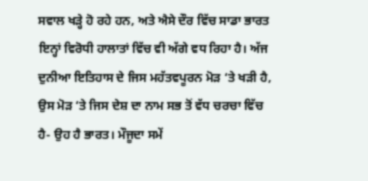ਸਵਾਲ ਖੜ੍ਹੇ ਹੋ ਰਹੇ ਹਨ, ਅਤੇ ਐਸੇ ਦੌਰ ਵਿੱਚ ਸਾਡਾ ਭਾਰਤ ਇਨ੍ਹਾਂ ਵਿਰੋਧੀ ਹਾਲਾਤਾਂ ਵਿੱਚ ਵੀ ਅੱਗੇ ਵਧ ਰਿਹਾ ਹੈ। ਅੱਜ ਦੁਨੀਆ ਇਤਿਹਾਸ ਦੇ ਜਿਸ ਮਹੱਤਵਪੂਰਨ ਮੋੜ ‘ਤੇ ਖੜੀ ਹੈ, ਉਸ ਮੋੜ ‘ਤੇ ਜਿਸ ਦੇਸ਼ ਦਾ ਨਾਮ ਸਭ ਤੋਂ ਵੱਧ ਚਰਚਾ ਵਿੱਚ ਹੈ- ਉਹ ਹੈ ਭਾਰਤ। ਮੌਜੂਦਾ ਸਮੇਂ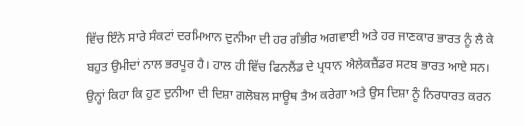ਵਿੱਚ ਇੰਨੇ ਸਾਰੇ ਸੰਕਟਾਂ ਦਰਮਿਆਨ ਦੁਨੀਆ ਦੀ ਹਰ ਗੰਭੀਰ ਅਗਵਾਈ ਅਤੇ ਹਰ ਜਾਣਕਾਰ ਭਾਰਤ ਨੂੰ ਲੈ ਕੇ ਬਹੁਤ ਉਮੀਦਾਂ ਨਾਲ ਭਰਪੂਰ ਹੈ। ਹਾਲ ਹੀ ਵਿੱਚ ਫਿਨਲੈਂਡ ਦੇ ਪ੍ਰਧਾਨ ਐਲੇਕਜ਼ੈਂਡਰ ਸਟਬ ਭਾਰਤ ਆਏ ਸਨ। ਉਨ੍ਹਾਂ ਕਿਹਾ ਕਿ ਹੁਣ ਦੁਨੀਆ ਦੀ ਦਿਸ਼ਾ ਗਲੋਬਲ ਸਾਊਥ ਤੈਅ ਕਰੇਗਾ ਅਤੇ ਉਸ ਦਿਸ਼ਾ ਨੂੰ ਨਿਰਧਾਰਤ ਕਰਨ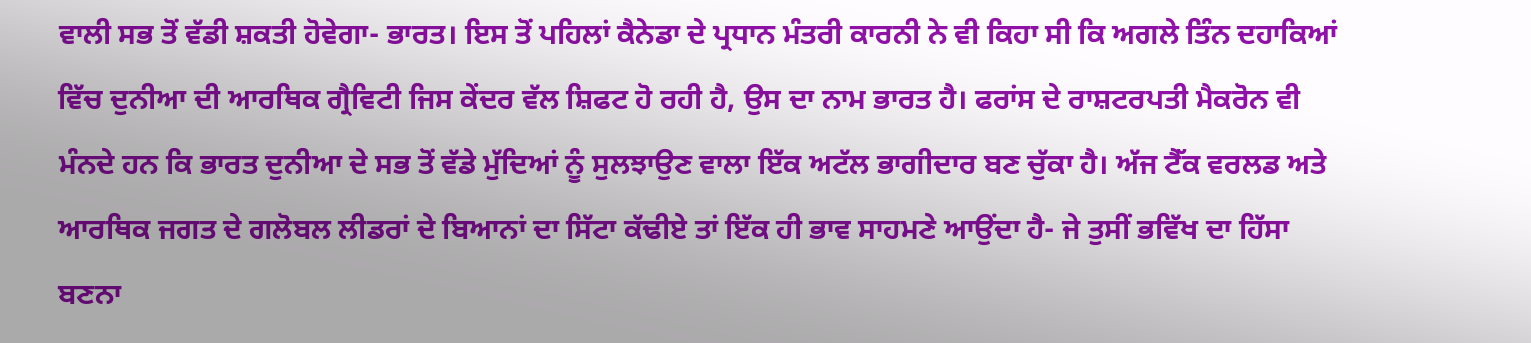ਵਾਲੀ ਸਭ ਤੋਂ ਵੱਡੀ ਸ਼ਕਤੀ ਹੋਵੇਗਾ- ਭਾਰਤ। ਇਸ ਤੋਂ ਪਹਿਲਾਂ ਕੈਨੇਡਾ ਦੇ ਪ੍ਰਧਾਨ ਮੰਤਰੀ ਕਾਰਨੀ ਨੇ ਵੀ ਕਿਹਾ ਸੀ ਕਿ ਅਗਲੇ ਤਿੰਨ ਦਹਾਕਿਆਂ ਵਿੱਚ ਦੁਨੀਆ ਦੀ ਆਰਥਿਕ ਗ੍ਰੈਵਿਟੀ ਜਿਸ ਕੇਂਦਰ ਵੱਲ ਸ਼ਿਫਟ ਹੋ ਰਹੀ ਹੈ, ਉਸ ਦਾ ਨਾਮ ਭਾਰਤ ਹੈ। ਫਰਾਂਸ ਦੇ ਰਾਸ਼ਟਰਪਤੀ ਮੈਕਰੋਨ ਵੀ ਮੰਨਦੇ ਹਨ ਕਿ ਭਾਰਤ ਦੁਨੀਆ ਦੇ ਸਭ ਤੋਂ ਵੱਡੇ ਮੁੱਦਿਆਂ ਨੂੰ ਸੁਲਝਾਉਣ ਵਾਲਾ ਇੱਕ ਅਟੱਲ ਭਾਗੀਦਾਰ ਬਣ ਚੁੱਕਾ ਹੈ। ਅੱਜ ਟੈੱਕ ਵਰਲਡ ਅਤੇ ਆਰਥਿਕ ਜਗਤ ਦੇ ਗਲੋਬਲ ਲੀਡਰਾਂ ਦੇ ਬਿਆਨਾਂ ਦਾ ਸਿੱਟਾ ਕੱਢੀਏ ਤਾਂ ਇੱਕ ਹੀ ਭਾਵ ਸਾਹਮਣੇ ਆਉਂਦਾ ਹੈ- ਜੇ ਤੁਸੀਂ ਭਵਿੱਖ ਦਾ ਹਿੱਸਾ ਬਣਨਾ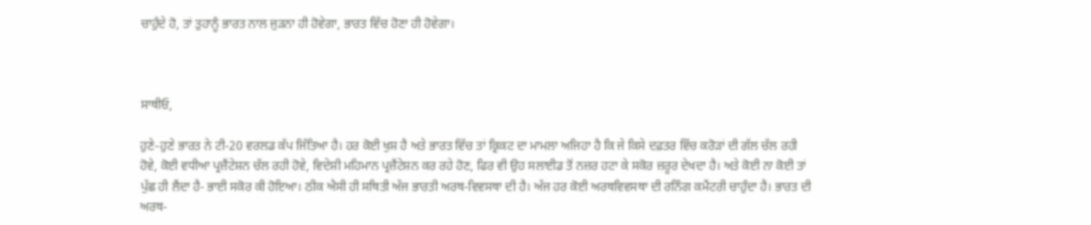ਚਾਹੁੰਦੇ ਹੋ, ਤਾਂ ਤੁਹਾਨੂੰ ਭਾਰਤ ਨਾਲ ਜੁੜਨਾ ਹੀ ਹੋਵੇਗਾ, ਭਾਰਤ ਵਿੱਚ ਹੋਣਾ ਹੀ ਹੋਵੇਗਾ।



ਸਾਥੀਓ,

ਹੁਣੇ-ਹੁਣੇ ਭਾਰਤ ਨੇ ਟੀ-20 ਵਰਲਡ ਕੱਪ ਜਿੱਤਿਆ ਹੈ। ਹਰ ਕੋਈ ਖੁਸ਼ ਹੈ ਅਤੇ ਭਾਰਤ ਵਿੱਚ ਤਾਂ ਕ੍ਰਿਕਟ ਦਾ ਮਾਮਲਾ ਅਜਿਹਾ ਹੈ ਕਿ ਜੇ ਕਿਸੇ ਦਫ਼ਤਰ ਵਿੱਚ ਕਰੋੜਾਂ ਦੀ ਗੱਲ ਚੱਲ ਰਹੀ ਹੋਵੇ, ਕੋਈ ਵਧੀਆ ਪ੍ਰਜ਼ੈਂਟੇਸ਼ਨ ਚੱਲ ਰਹੀ ਹੋਵੇ, ਵਿਦੇਸ਼ੀ ਮਹਿਮਾਨ ਪ੍ਰਜ਼ੈਂਟੇਸ਼ਨ ਕਰ ਰਹੇ ਹੋਣ, ਫਿਰ ਵੀ ਉਹ ਸਲਾਈਡ ਤੋਂ ਨਜ਼ਰ ਹਟਾ ਕੇ ਸਕੋਰ ਜ਼ਰੂਰ ਦੇਖਦਾ ਹੈ। ਅਤੇ ਕੋਈ ਨਾ ਕੋਈ ਤਾਂ ਪੁੱਛ ਹੀ ਲੈਂਦਾ ਹੈ- ਭਾਈ ਸਕੋਰ ਕੀ ਹੋਇਆ। ਠੀਕ ਐਸੀ ਹੀ ਸਥਿਤੀ ਅੱਜ ਭਾਰਤੀ ਅਰਥ-ਵਿਵਸਥਾ ਦੀ ਹੈ। ਅੱਜ ਹਰ ਕੋਈ ਅਰਥਵਿਵਸਥਾ ਦੀ ਰਨਿੰਗ ਕਮੈਂਟਰੀ ਚਾਹੁੰਦਾ ਹੈ। ਭਾਰਤ ਦੀ ਅਰਥ-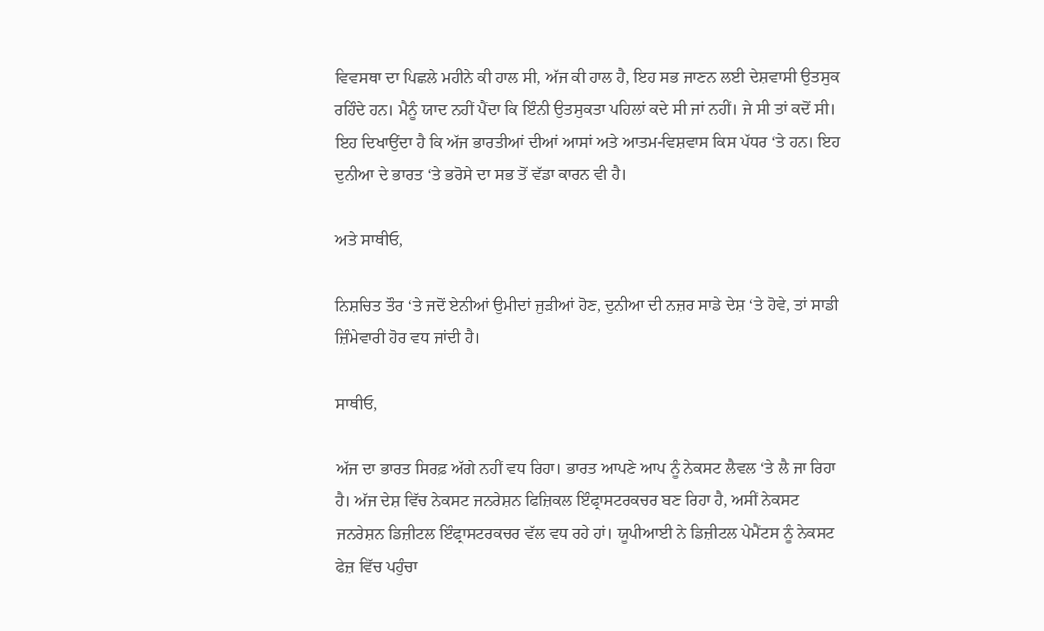ਵਿਵਸਥਾ ਦਾ ਪਿਛਲੇ ਮਹੀਨੇ ਕੀ ਹਾਲ ਸੀ, ਅੱਜ ਕੀ ਹਾਲ ਹੈ, ਇਹ ਸਭ ਜਾਣਨ ਲਈ ਦੇਸ਼ਵਾਸੀ ਉਤਸੁਕ ਰਹਿੰਦੇ ਹਨ। ਮੈਨੂੰ ਯਾਦ ਨਹੀਂ ਪੈਂਦਾ ਕਿ ਇੰਨੀ ਉਤਸੁਕਤਾ ਪਹਿਲਾਂ ਕਦੇ ਸੀ ਜਾਂ ਨਹੀਂ। ਜੇ ਸੀ ਤਾਂ ਕਦੋਂ ਸੀ। ਇਹ ਦਿਖਾਉਂਦਾ ਹੈ ਕਿ ਅੱਜ ਭਾਰਤੀਆਂ ਦੀਆਂ ਆਸਾਂ ਅਤੇ ਆਤਮ-ਵਿਸ਼ਵਾਸ ਕਿਸ ਪੱਧਰ ‘ਤੇ ਹਨ। ਇਹ ਦੁਨੀਆ ਦੇ ਭਾਰਤ ‘ਤੇ ਭਰੋਸੇ ਦਾ ਸਭ ਤੋਂ ਵੱਡਾ ਕਾਰਨ ਵੀ ਹੈ।

ਅਤੇ ਸਾਥੀਓ,

ਨਿਸ਼ਚਿਤ ਤੌਰ ‘ਤੇ ਜਦੋਂ ਏਨੀਆਂ ਉਮੀਦਾਂ ਜੁੜੀਆਂ ਹੋਣ, ਦੁਨੀਆ ਦੀ ਨਜ਼ਰ ਸਾਡੇ ਦੇਸ਼ ‘ਤੇ ਹੋਵੇ, ਤਾਂ ਸਾਡੀ ਜ਼ਿੰਮੇਵਾਰੀ ਹੋਰ ਵਧ ਜਾਂਦੀ ਹੈ।

ਸਾਥੀਓ,

ਅੱਜ ਦਾ ਭਾਰਤ ਸਿਰਫ਼ ਅੱਗੇ ਨਹੀਂ ਵਧ ਰਿਹਾ। ਭਾਰਤ ਆਪਣੇ ਆਪ ਨੂੰ ਨੇਕਸਟ ਲੈਵਲ ‘ਤੇ ਲੈ ਜਾ ਰਿਹਾ ਹੈ। ਅੱਜ ਦੇਸ਼ ਵਿੱਚ ਨੇਕਸਟ ਜਨਰੇਸ਼ਨ ਫਿਜ਼ਿਕਲ ਇੰਫ੍ਰਾਸਟਰਕਚਰ ਬਣ ਰਿਹਾ ਹੈ, ਅਸੀਂ ਨੇਕਸਟ ਜਨਰੇਸ਼ਨ ਡਿਜ਼ੀਟਲ ਇੰਫ੍ਰਾਸਟਰਕਚਰ ਵੱਲ ਵਧ ਰਹੇ ਹਾਂ। ਯੂਪੀਆਈ ਨੇ ਡਿਜ਼ੀਟਲ ਪੇਮੈਂਟਸ ਨੂੰ ਨੇਕਸਟ ਫੇਜ਼ ਵਿੱਚ ਪਹੁੰਚਾ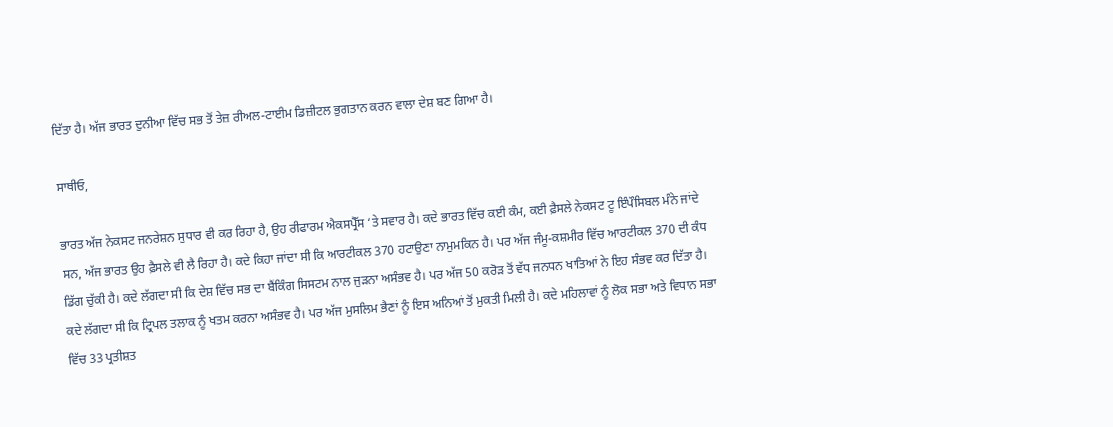ਦਿੱਤਾ ਹੈ। ਅੱਜ ਭਾਰਤ ਦੁਨੀਆ ਵਿੱਚ ਸਭ ਤੋਂ ਤੇਜ਼ ਰੀਅਲ-ਟਾਈਮ ਡਿਜ਼ੀਟਲ ਭੁਗਤਾਨ ਕਰਨ ਵਾਲਾ ਦੇਸ਼ ਬਣ ਗਿਆ ਹੈ।

ਸਾਥੀਓ,

ਭਾਰਤ ਅੱਜ ਨੇਕਸਟ ਜਨਰੇਸ਼ਨ ਸੁਧਾਰ ਵੀ ਕਰ ਰਿਹਾ ਹੈ, ਉਹ ਰੀਫਾਰਮ ਐਕਸਪ੍ਰੈੱਸ ‘ਤੇ ਸਵਾਰ ਹੈ। ਕਦੇ ਭਾਰਤ ਵਿੱਚ ਕਈ ਕੰਮ, ਕਈ ਫ਼ੈਸਲੇ ਨੇਕਸਟ ਟੂ ਇੰਪੌਸਿਬਲ ਮੰਨੇ ਜਾਂਦੇ ਸਨ, ਅੱਜ ਭਾਰਤ ਉਹ ਫ਼ੈਸਲੇ ਵੀ ਲੈ ਰਿਹਾ ਹੈ। ਕਦੇ ਕਿਹਾ ਜਾਂਦਾ ਸੀ ਕਿ ਆਰਟੀਕਲ 370 ਹਟਾਉਣਾ ਨਾਮੁਮਕਿਨ ਹੈ। ਪਰ ਅੱਜ ਜੰਮੂ-ਕਸ਼ਮੀਰ ਵਿੱਚ ਆਰਟੀਕਲ 370 ਦੀ ਕੰਧ ਡਿੱਗ ਚੁੱਕੀ ਹੈ। ਕਦੇ ਲੱਗਦਾ ਸੀ ਕਿ ਦੇਸ਼ ਵਿੱਚ ਸਭ ਦਾ ਬੈਂਕਿੰਗ ਸਿਸਟਮ ਨਾਲ ਜੁੜਨਾ ਅਸੰਭਵ ਹੈ। ਪਰ ਅੱਜ 50 ਕਰੋੜ ਤੋਂ ਵੱਧ ਜਨਧਨ ਖਾਤਿਆਂ ਨੇ ਇਹ ਸੰਭਵ ਕਰ ਦਿੱਤਾ ਹੈ। ਕਦੇ ਲੱਗਦਾ ਸੀ ਕਿ ਟ੍ਰਿਪਲ ਤਲਾਕ ਨੂੰ ਖਤਮ ਕਰਨਾ ਅਸੰਭਵ ਹੈ। ਪਰ ਅੱਜ ਮੁਸਲਿਮ ਭੈਣਾਂ ਨੂੰ ਇਸ ਅਨਿਆਂ ਤੋਂ ਮੁਕਤੀ ਮਿਲੀ ਹੈ। ਕਦੇ ਮਹਿਲਾਵਾਂ ਨੂੰ ਲੋਕ ਸਭਾ ਅਤੇ ਵਿਧਾਨ ਸਭਾ ਵਿੱਚ 33 ਪ੍ਰਤੀਸ਼ਤ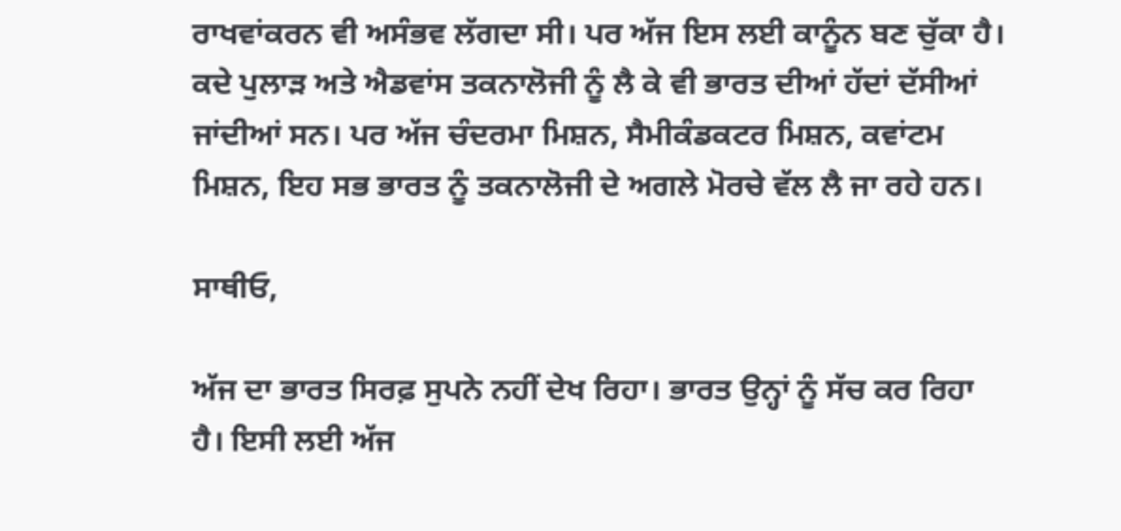ਰਾਖਵਾਂਕਰਨ ਵੀ ਅਸੰਭਵ ਲੱਗਦਾ ਸੀ। ਪਰ ਅੱਜ ਇਸ ਲਈ ਕਾਨੂੰਨ ਬਣ ਚੁੱਕਾ ਹੈ। ਕਦੇ ਪੁਲਾੜ ਅਤੇ ਐਡਵਾਂਸ ਤਕਨਾਲੋਜੀ ਨੂੰ ਲੈ ਕੇ ਵੀ ਭਾਰਤ ਦੀਆਂ ਹੱਦਾਂ ਦੱਸੀਆਂ ਜਾਂਦੀਆਂ ਸਨ। ਪਰ ਅੱਜ ਚੰਦਰਮਾ ਮਿਸ਼ਨ, ਸੈਮੀਕੰਡਕਟਰ ਮਿਸ਼ਨ, ਕਵਾਂਟਮ ਮਿਸ਼ਨ, ਇਹ ਸਭ ਭਾਰਤ ਨੂੰ ਤਕਨਾਲੋਜੀ ਦੇ ਅਗਲੇ ਮੋਰਚੇ ਵੱਲ ਲੈ ਜਾ ਰਹੇ ਹਨ।

ਸਾਥੀਓ,

ਅੱਜ ਦਾ ਭਾਰਤ ਸਿਰਫ਼ ਸੁਪਨੇ ਨਹੀਂ ਦੇਖ ਰਿਹਾ। ਭਾਰਤ ਉਨ੍ਹਾਂ ਨੂੰ ਸੱਚ ਕਰ ਰਿਹਾ ਹੈ। ਇਸੀ ਲਈ ਅੱਜ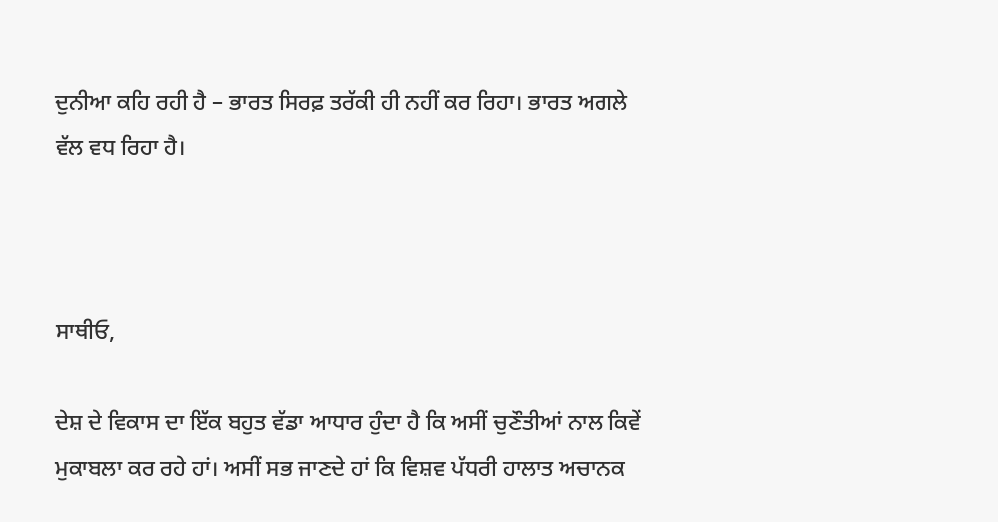ਦੁਨੀਆ ਕਹਿ ਰਹੀ ਹੈ – ਭਾਰਤ ਸਿਰਫ਼ ਤਰੱਕੀ ਹੀ ਨਹੀਂ ਕਰ ਰਿਹਾ। ਭਾਰਤ ਅਗਲੇ ਵੱਲ ਵਧ ਰਿਹਾ ਹੈ।



ਸਾਥੀਓ,

ਦੇਸ਼ ਦੇ ਵਿਕਾਸ ਦਾ ਇੱਕ ਬਹੁਤ ਵੱਡਾ ਆਧਾਰ ਹੁੰਦਾ ਹੈ ਕਿ ਅਸੀਂ ਚੁਣੌਤੀਆਂ ਨਾਲ ਕਿਵੇਂ ਮੁਕਾਬਲਾ ਕਰ ਰਹੇ ਹਾਂ। ਅਸੀਂ ਸਭ ਜਾਣਦੇ ਹਾਂ ਕਿ ਵਿਸ਼ਵ ਪੱਧਰੀ ਹਾਲਾਤ ਅਚਾਨਕ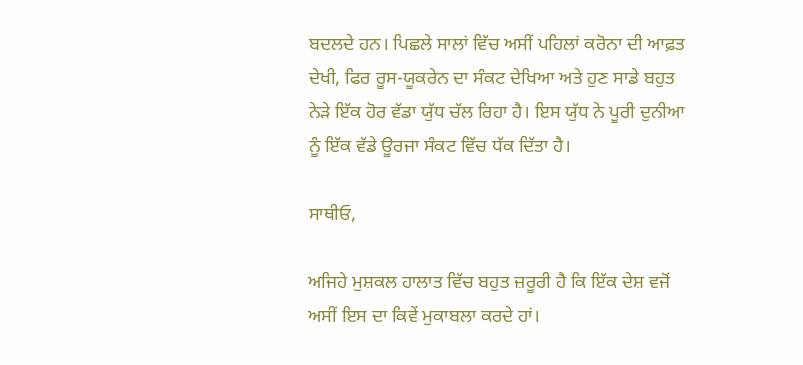ਬਦਲਦੇ ਹਨ। ਪਿਛਲੇ ਸਾਲਾਂ ਵਿੱਚ ਅਸੀਂ ਪਹਿਲਾਂ ਕਰੋਨਾ ਦੀ ਆਫ਼ਤ ਦੇਖੀ, ਫਿਰ ਰੂਸ-ਯੂਕਰੇਨ ਦਾ ਸੰਕਟ ਦੇਖਿਆ ਅਤੇ ਹੁਣ ਸਾਡੇ ਬਹੁਤ ਨੇੜੇ ਇੱਕ ਹੋਰ ਵੱਡਾ ਯੁੱਧ ਚੱਲ ਰਿਹਾ ਹੈ। ਇਸ ਯੁੱਧ ਨੇ ਪੂਰੀ ਦੁਨੀਆ ਨੂੰ ਇੱਕ ਵੱਡੇ ਊਰਜਾ ਸੰਕਟ ਵਿੱਚ ਧੱਕ ਦਿੱਤਾ ਹੈ।

ਸਾਥੀਓ,

ਅਜਿਹੇ ਮੁਸ਼ਕਲ ਹਾਲਾਤ ਵਿੱਚ ਬਹੁਤ ਜ਼ਰੂਰੀ ਹੈ ਕਿ ਇੱਕ ਦੇਸ਼ ਵਜੋਂ ਅਸੀਂ ਇਸ ਦਾ ਕਿਵੇਂ ਮੁਕਾਬਲਾ ਕਰਦੇ ਹਾਂ।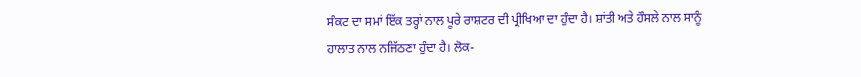ਸੰਕਟ ਦਾ ਸਮਾਂ ਇੱਕ ਤਰ੍ਹਾਂ ਨਾਲ ਪੂਰੇ ਰਾਸ਼ਟਰ ਦੀ ਪ੍ਰੀਖਿਆ ਦਾ ਹੁੰਦਾ ਹੈ। ਸ਼ਾਂਤੀ ਅਤੇ ਹੌਸਲੇ ਨਾਲ ਸਾਨੂੰ ਹਾਲਾਤ ਨਾਲ ਨਜਿੱਠਣਾ ਹੁੰਦਾ ਹੈ। ਲੋਕ-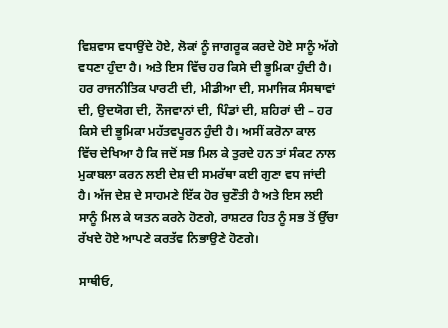ਵਿਸ਼ਵਾਸ ਵਧਾਉਂਦੇ ਹੋਏ, ਲੋਕਾਂ ਨੂੰ ਜਾਗਰੂਕ ਕਰਦੇ ਹੋਏ ਸਾਨੂੰ ਅੱਗੇ ਵਧਣਾ ਹੁੰਦਾ ਹੈ। ਅਤੇ ਇਸ ਵਿੱਚ ਹਰ ਕਿਸੇ ਦੀ ਭੂਮਿਕਾ ਹੁੰਦੀ ਹੈ। ਹਰ ਰਾਜਨੀਤਿਕ ਪਾਰਟੀ ਦੀ, ਮੀਡੀਆ ਦੀ, ਸਮਾਜਿਕ ਸੰਸਥਾਵਾਂ ਦੀ, ਉਦਯੋਗ ਦੀ, ਨੌਜਵਾਨਾਂ ਦੀ, ਪਿੰਡਾਂ ਦੀ, ਸ਼ਹਿਰਾਂ ਦੀ – ਹਰ ਕਿਸੇ ਦੀ ਭੂਮਿਕਾ ਮਹੱਤਵਪੂਰਨ ਹੁੰਦੀ ਹੈ। ਅਸੀਂ ਕਰੋਨਾ ਕਾਲ ਵਿੱਚ ਦੇਖਿਆ ਹੈ ਕਿ ਜਦੋਂ ਸਭ ਮਿਲ ਕੇ ਤੁਰਦੇ ਹਨ ਤਾਂ ਸੰਕਟ ਨਾਲ ਮੁਕਾਬਲਾ ਕਰਨ ਲਈ ਦੇਸ਼ ਦੀ ਸਮਰੱਥਾ ਕਈ ਗੁਣਾ ਵਧ ਜਾਂਦੀ ਹੈ। ਅੱਜ ਦੇਸ਼ ਦੇ ਸਾਹਮਣੇ ਇੱਕ ਹੋਰ ਚੁਣੌਤੀ ਹੈ ਅਤੇ ਇਸ ਲਈ ਸਾਨੂੰ ਮਿਲ ਕੇ ਯਤਨ ਕਰਨੇ ਹੋਣਗੇ, ਰਾਸ਼ਟਰ ਹਿਤ ਨੂੰ ਸਭ ਤੋਂ ਉੱਚਾ ਰੱਖਦੇ ਹੋਏ ਆਪਣੇ ਕਰਤੱਵ ਨਿਭਾਉਣੇ ਹੋਣਗੇ।

ਸਾਥੀਓ,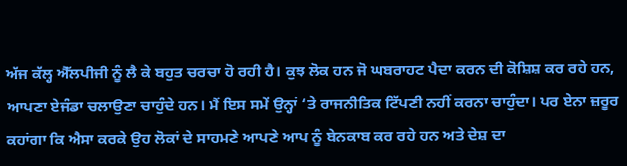ਅੱਜ ਕੱਲ੍ਹ ਐੱਲਪੀਜੀ ਨੂੰ ਲੈ ਕੇ ਬਹੁਤ ਚਰਚਾ ਹੋ ਰਹੀ ਹੈ। ਕੁਝ ਲੋਕ ਹਨ ਜੋ ਘਬਰਾਹਟ ਪੈਦਾ ਕਰਨ ਦੀ ਕੋਸ਼ਿਸ਼ ਕਰ ਰਹੇ ਹਨ, ਆਪਣਾ ਏਜੰਡਾ ਚਲਾਉਣਾ ਚਾਹੁੰਦੇ ਹਨ। ਮੈਂ ਇਸ ਸਮੇਂ ਉਨ੍ਹਾਂ ‘ਤੇ ਰਾਜਨੀਤਿਕ ਟਿੱਪਣੀ ਨਹੀਂ ਕਰਨਾ ਚਾਹੁੰਦਾ। ਪਰ ਏਨਾ ਜ਼ਰੂਰ ਕਹਾਂਗਾ ਕਿ ਐਸਾ ਕਰਕੇ ਉਹ ਲੋਕਾਂ ਦੇ ਸਾਹਮਣੇ ਆਪਣੇ ਆਪ ਨੂੰ ਬੇਨਕਾਬ ਕਰ ਰਹੇ ਹਨ ਅਤੇ ਦੇਸ਼ ਦਾ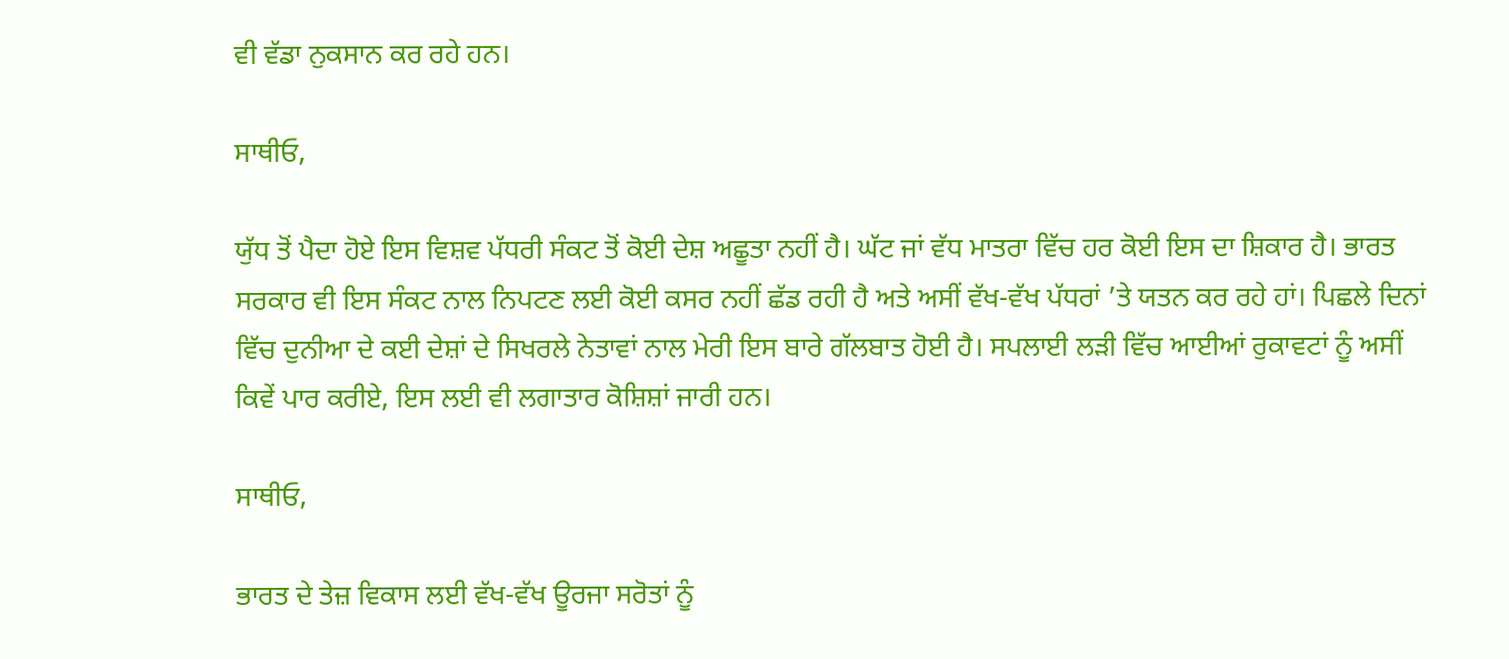ਵੀ ਵੱਡਾ ਨੁਕਸਾਨ ਕਰ ਰਹੇ ਹਨ।

ਸਾਥੀਓ,

ਯੁੱਧ ਤੋਂ ਪੈਦਾ ਹੋਏ ਇਸ ਵਿਸ਼ਵ ਪੱਧਰੀ ਸੰਕਟ ਤੋਂ ਕੋਈ ਦੇਸ਼ ਅਛੂਤਾ ਨਹੀਂ ਹੈ। ਘੱਟ ਜਾਂ ਵੱਧ ਮਾਤਰਾ ਵਿੱਚ ਹਰ ਕੋਈ ਇਸ ਦਾ ਸ਼ਿਕਾਰ ਹੈ। ਭਾਰਤ ਸਰਕਾਰ ਵੀ ਇਸ ਸੰਕਟ ਨਾਲ ਨਿਪਟਣ ਲਈ ਕੋਈ ਕਸਰ ਨਹੀਂ ਛੱਡ ਰਹੀ ਹੈ ਅਤੇ ਅਸੀਂ ਵੱਖ-ਵੱਖ ਪੱਧਰਾਂ ’ਤੇ ਯਤਨ ਕਰ ਰਹੇ ਹਾਂ। ਪਿਛਲੇ ਦਿਨਾਂ ਵਿੱਚ ਦੁਨੀਆ ਦੇ ਕਈ ਦੇਸ਼ਾਂ ਦੇ ਸਿਖਰਲੇ ਨੇਤਾਵਾਂ ਨਾਲ ਮੇਰੀ ਇਸ ਬਾਰੇ ਗੱਲਬਾਤ ਹੋਈ ਹੈ। ਸਪਲਾਈ ਲੜੀ ਵਿੱਚ ਆਈਆਂ ਰੁਕਾਵਟਾਂ ਨੂੰ ਅਸੀਂ ਕਿਵੇਂ ਪਾਰ ਕਰੀਏ, ਇਸ ਲਈ ਵੀ ਲਗਾਤਾਰ ਕੋਸ਼ਿਸ਼ਾਂ ਜਾਰੀ ਹਨ।

ਸਾਥੀਓ,

ਭਾਰਤ ਦੇ ਤੇਜ਼ ਵਿਕਾਸ ਲਈ ਵੱਖ-ਵੱਖ ਊਰਜਾ ਸਰੋਤਾਂ ਨੂੰ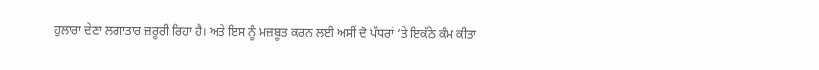ਹੁਲਾਰਾ ਦੇਣਾ ਲਗਾਤਾਰ ਜ਼ਰੂਰੀ ਰਿਹਾ ਹੈ। ਅਤੇ ਇਸ ਨੂੰ ਮਜ਼ਬੂਤ ਕਰਨ ਲਈ ਅਸੀਂ ਦੋ ਪੱਧਰਾਂ ‘ਤੇ ਇਕੱਠੇ ਕੰਮ ਕੀਤਾ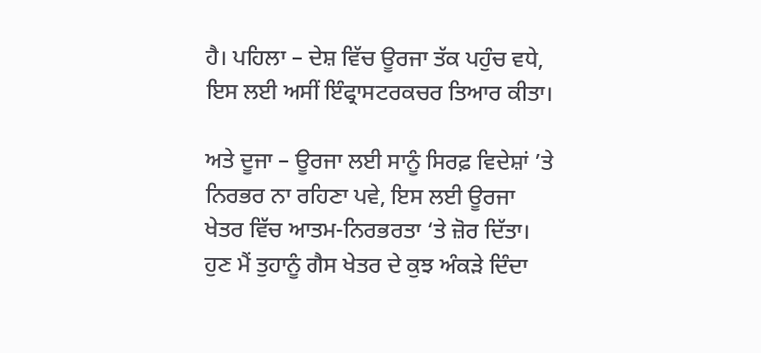ਹੈ। ਪਹਿਲਾ – ਦੇਸ਼ ਵਿੱਚ ਊਰਜਾ ਤੱਕ ਪਹੁੰਚ ਵਧੇ, ਇਸ ਲਈ ਅਸੀਂ ਇੰਫ੍ਰਾਸਟਰਕਚਰ ਤਿਆਰ ਕੀਤਾ।

ਅਤੇ ਦੂਜਾ – ਊਰਜਾ ਲਈ ਸਾਨੂੰ ਸਿਰਫ਼ ਵਿਦੇਸ਼ਾਂ ’ਤੇ ਨਿਰਭਰ ਨਾ ਰਹਿਣਾ ਪਵੇ, ਇਸ ਲਈ ਊਰਜਾ ਖੇਤਰ ਵਿੱਚ ਆਤਮ-ਨਿਰਭਰਤਾ ‘ਤੇ ਜ਼ੋਰ ਦਿੱਤਾ। ਹੁਣ ਮੈਂ ਤੁਹਾਨੂੰ ਗੈਸ ਖੇਤਰ ਦੇ ਕੁਝ ਅੰਕੜੇ ਦਿੰਦਾ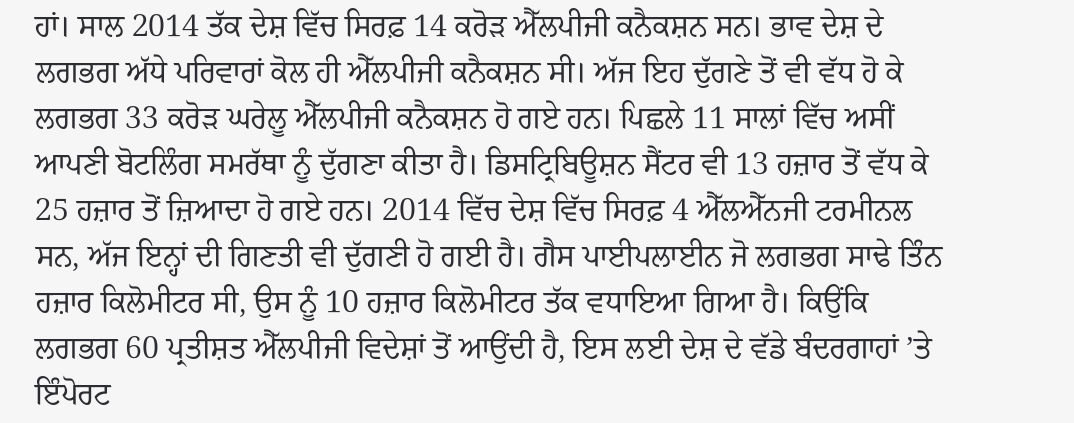ਹਾਂ। ਸਾਲ 2014 ਤੱਕ ਦੇਸ਼ ਵਿੱਚ ਸਿਰਫ਼ 14 ਕਰੋੜ ਐੱਲਪੀਜੀ ਕਨੈਕਸ਼ਨ ਸਨ। ਭਾਵ ਦੇਸ਼ ਦੇ ਲਗਭਗ ਅੱਧੇ ਪਰਿਵਾਰਾਂ ਕੋਲ ਹੀ ਐੱਲਪੀਜੀ ਕਨੈਕਸ਼ਨ ਸੀ। ਅੱਜ ਇਹ ਦੁੱਗਣੇ ਤੋਂ ਵੀ ਵੱਧ ਹੋ ਕੇ ਲਗਭਗ 33 ਕਰੋੜ ਘਰੇਲੂ ਐੱਲਪੀਜੀ ਕਨੈਕਸ਼ਨ ਹੋ ਗਏ ਹਨ। ਪਿਛਲੇ 11 ਸਾਲਾਂ ਵਿੱਚ ਅਸੀਂ ਆਪਣੀ ਬੋਟਲਿੰਗ ਸਮਰੱਥਾ ਨੂੰ ਦੁੱਗਣਾ ਕੀਤਾ ਹੈ। ਡਿਸਟ੍ਰਿਬਿਊਸ਼ਨ ਸੈਂਟਰ ਵੀ 13 ਹਜ਼ਾਰ ਤੋਂ ਵੱਧ ਕੇ 25 ਹਜ਼ਾਰ ਤੋਂ ਜ਼ਿਆਦਾ ਹੋ ਗਏ ਹਨ। 2014 ਵਿੱਚ ਦੇਸ਼ ਵਿੱਚ ਸਿਰਫ਼ 4 ਐੱਲਐੱਨਜੀ ਟਰਮੀਨਲ ਸਨ, ਅੱਜ ਇਨ੍ਹਾਂ ਦੀ ਗਿਣਤੀ ਵੀ ਦੁੱਗਣੀ ਹੋ ਗਈ ਹੈ। ਗੈਸ ਪਾਈਪਲਾਈਨ ਜੋ ਲਗਭਗ ਸਾਢੇ ਤਿੰਨ ਹਜ਼ਾਰ ਕਿਲੋਮੀਟਰ ਸੀ, ਉਸ ਨੂੰ 10 ਹਜ਼ਾਰ ਕਿਲੋਮੀਟਰ ਤੱਕ ਵਧਾਇਆ ਗਿਆ ਹੈ। ਕਿਉਂਕਿ ਲਗਭਗ 60 ਪ੍ਰਤੀਸ਼ਤ ਐੱਲਪੀਜੀ ਵਿਦੇਸ਼ਾਂ ਤੋਂ ਆਉਂਦੀ ਹੈ, ਇਸ ਲਈ ਦੇਸ਼ ਦੇ ਵੱਡੇ ਬੰਦਰਗਾਹਾਂ ’ਤੇ ਇੰਪੋਰਟ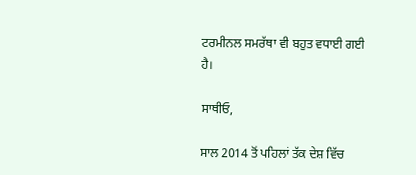ਟਰਮੀਨਲ ਸਮਰੱਥਾ ਵੀ ਬਹੁਤ ਵਧਾਈ ਗਈ ਹੈ।

ਸਾਥੀਓ,

ਸਾਲ 2014 ਤੋਂ ਪਹਿਲਾਂ ਤੱਕ ਦੇਸ਼ ਵਿੱਚ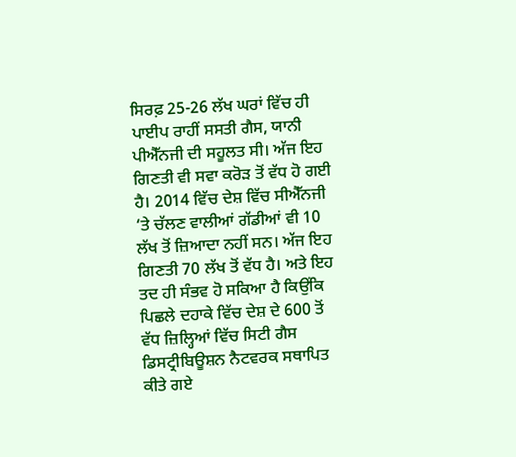ਸਿਰਫ਼ 25-26 ਲੱਖ ਘਰਾਂ ਵਿੱਚ ਹੀ ਪਾਈਪ ਰਾਹੀਂ ਸਸਤੀ ਗੈਸ, ਯਾਨੀ ਪੀਐੱਨਜੀ ਦੀ ਸਹੂਲਤ ਸੀ। ਅੱਜ ਇਹ ਗਿਣਤੀ ਵੀ ਸਵਾ ਕਰੋੜ ਤੋਂ ਵੱਧ ਹੋ ਗਈ ਹੈ। 2014 ਵਿੱਚ ਦੇਸ਼ ਵਿੱਚ ਸੀਐੱਨਜੀ ‘ਤੇ ਚੱਲਣ ਵਾਲੀਆਂ ਗੱਡੀਆਂ ਵੀ 10 ਲੱਖ ਤੋਂ ਜ਼ਿਆਦਾ ਨਹੀਂ ਸਨ। ਅੱਜ ਇਹ ਗਿਣਤੀ 70 ਲੱਖ ਤੋਂ ਵੱਧ ਹੈ। ਅਤੇ ਇਹ ਤਦ ਹੀ ਸੰਭਵ ਹੋ ਸਕਿਆ ਹੈ ਕਿਉਂਕਿ ਪਿਛਲੇ ਦਹਾਕੇ ਵਿੱਚ ਦੇਸ਼ ਦੇ 600 ਤੋਂ ਵੱਧ ਜ਼ਿਲ੍ਹਿਆਂ ਵਿੱਚ ਸਿਟੀ ਗੈਸ ਡਿਸਟ੍ਰੀਬਿਊਸ਼ਨ ਨੈਟਵਰਕ ਸਥਾਪਿਤ ਕੀਤੇ ਗਏ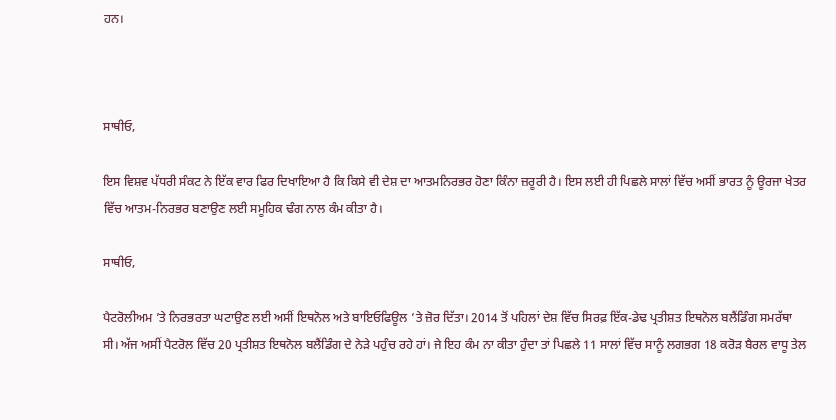ਹਨ।



ਸਾਥੀਓ,

ਇਸ ਵਿਸ਼ਵ ਪੱਧਰੀ ਸੰਕਟ ਨੇ ਇੱਕ ਵਾਰ ਫਿਰ ਦਿਖਾਇਆ ਹੈ ਕਿ ਕਿਸੇ ਵੀ ਦੇਸ਼ ਦਾ ਆਤਮਨਿਰਭਰ ਹੋਣਾ ਕਿੰਨਾ ਜ਼ਰੂਰੀ ਹੈ। ਇਸ ਲਈ ਹੀ ਪਿਛਲੇ ਸਾਲਾਂ ਵਿੱਚ ਅਸੀਂ ਭਾਰਤ ਨੂੰ ਊਰਜਾ ਖੇਤਰ ਵਿੱਚ ਆਤਮ-ਨਿਰਭਰ ਬਣਾਉਣ ਲਈ ਸਮੂਹਿਕ ਢੰਗ ਨਾਲ ਕੰਮ ਕੀਤਾ ਹੈ।

ਸਾਥੀਓ,

ਪੈਟਰੋਲੀਅਮ ’ਤੇ ਨਿਰਭਰਤਾ ਘਟਾਉਣ ਲਈ ਅਸੀਂ ਇਥਨੋਲ ਅਤੇ ਬਾਇਓਫਿਊਲ ’ਤੇ ਜ਼ੋਰ ਦਿੱਤਾ। 2014 ਤੋਂ ਪਹਿਲਾਂ ਦੇਸ਼ ਵਿੱਚ ਸਿਰਫ਼ ਇੱਕ-ਡੇਢ ਪ੍ਰਤੀਸ਼ਤ ਇਥਨੋਲ ਬਲੈਂਡਿੰਗ ਸਮਰੱਥਾ ਸੀ। ਅੱਜ ਅਸੀਂ ਪੈਟਰੋਲ ਵਿੱਚ 20 ਪ੍ਰਤੀਸ਼ਤ ਇਥਨੋਲ ਬਲੈਂਡਿੰਗ ਦੇ ਨੇੜੇ ਪਹੁੰਚ ਰਹੇ ਹਾਂ। ਜੇ ਇਹ ਕੰਮ ਨਾ ਕੀਤਾ ਹੁੰਦਾ ਤਾਂ ਪਿਛਲੇ 11 ਸਾਲਾਂ ਵਿੱਚ ਸਾਨੂੰ ਲਗਭਗ 18 ਕਰੋੜ ਬੈਰਲ ਵਾਧੂ ਤੇਲ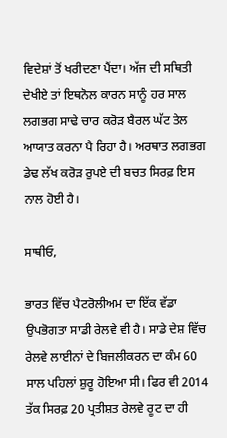ਵਿਦੇਸ਼ਾਂ ਤੋਂ ਖਰੀਦਣਾ ਪੈਂਦਾ। ਅੱਜ ਦੀ ਸਥਿਤੀ ਦੇਖੀਏ ਤਾਂ ਇਥਨੋਲ ਕਾਰਨ ਸਾਨੂੰ ਹਰ ਸਾਲ ਲਗਭਗ ਸਾਢੇ ਚਾਰ ਕਰੋੜ ਬੈਰਲ ਘੱਟ ਤੇਲ ਆਯਾਤ ਕਰਨਾ ਪੈ ਰਿਹਾ ਹੈ। ਅਰਥਾਤ ਲਗਭਗ ਡੇਢ ਲੱਖ ਕਰੋੜ ਰੁਪਏ ਦੀ ਬਚਤ ਸਿਰਫ਼ ਇਸ ਨਾਲ ਹੋਈ ਹੈ।

ਸਾਥੀਓ,

ਭਾਰਤ ਵਿੱਚ ਪੈਟਰੋਲੀਅਮ ਦਾ ਇੱਕ ਵੱਡਾ ਉਪਭੋਗਤਾ ਸਾਡੀ ਰੇਲਵੇ ਵੀ ਹੈ। ਸਾਡੇ ਦੇਸ਼ ਵਿੱਚ ਰੇਲਵੇ ਲਾਈਨਾਂ ਦੇ ਬਿਜਲੀਕਰਨ ਦਾ ਕੰਮ 60 ਸਾਲ ਪਹਿਲਾਂ ਸ਼ੁਰੂ ਹੋਇਆ ਸੀ। ਫਿਰ ਵੀ 2014 ਤੱਕ ਸਿਰਫ਼ 20 ਪ੍ਰਤੀਸ਼ਤ ਰੇਲਵੇ ਰੂਟ ਦਾ ਹੀ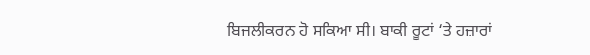ਬਿਜਲੀਕਰਨ ਹੋ ਸਕਿਆ ਸੀ। ਬਾਕੀ ਰੂਟਾਂ ‘ਤੇ ਹਜ਼ਾਰਾਂ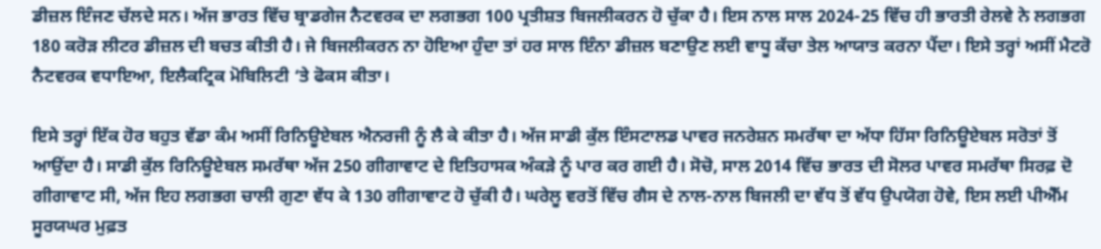ਡੀਜ਼ਲ ਇੰਜਣ ਚੱਲਦੇ ਸਨ। ਅੱਜ ਭਾਰਤ ਵਿੱਚ ਬ੍ਰਾਡਗੇਜ ਨੈਟਵਰਕ ਦਾ ਲਗਭਗ 100 ਪ੍ਰਤੀਸ਼ਤ ਬਿਜਲੀਕਰਨ ਹੋ ਚੁੱਕਾ ਹੈ। ਇਸ ਨਾਲ ਸਾਲ 2024-25 ਵਿੱਚ ਹੀ ਭਾਰਤੀ ਰੇਲਵੇ ਨੇ ਲਗਭਗ 180 ਕਰੋੜ ਲੀਟਰ ਡੀਜ਼ਲ ਦੀ ਬਚਤ ਕੀਤੀ ਹੈ। ਜੇ ਬਿਜਲੀਕਰਨ ਨਾ ਹੋਇਆ ਹੁੰਦਾ ਤਾਂ ਹਰ ਸਾਲ ਇੰਨਾ ਡੀਜ਼ਲ ਬਣਾਉਣ ਲਈ ਵਾਧੂ ਕੱਚਾ ਤੇਲ ਆਯਾਤ ਕਰਨਾ ਪੈਂਦਾ। ਇਸੇ ਤਰ੍ਹਾਂ ਅਸੀਂ ਮੈਟਰੋ ਨੈਟਵਰਕ ਵਧਾਇਆ, ਇਲੈਕਟ੍ਰਿਕ ਮੋਬਿਲਿਟੀ ‘ਤੇ ਫੋਕਸ ਕੀਤਾ।

ਇਸੇ ਤਰ੍ਹਾਂ ਇੱਕ ਹੋਰ ਬਹੁਤ ਵੱਡਾ ਕੰਮ ਅਸੀਂ ਰਿਨਿਊਏਬਲ ਐਨਰਜੀ ਨੂੰ ਲੈ ਕੇ ਕੀਤਾ ਹੈ। ਅੱਜ ਸਾਡੀ ਕੁੱਲ ਇੰਸਟਾਲਡ ਪਾਵਰ ਜਨਰੇਸ਼ਨ ਸਮਰੱਥਾ ਦਾ ਅੱਧਾ ਹਿੱਸਾ ਰਿਨਿਊਏਬਲ ਸਰੋਤਾਂ ਤੋਂ ਆਉਂਦਾ ਹੈ। ਸਾਡੀ ਕੁੱਲ ਰਿਨਿਊਏਬਲ ਸਮਰੱਥਾ ਅੱਜ 250 ਗੀਗਾਵਾਟ ਦੇ ਇਤਿਹਾਸਕ ਅੰਕੜੇ ਨੂੰ ਪਾਰ ਕਰ ਗਈ ਹੈ। ਸੋਚੋ, ਸਾਲ 2014 ਵਿੱਚ ਭਾਰਤ ਦੀ ਸੋਲਰ ਪਾਵਰ ਸਮਰੱਥਾ ਸਿਰਫ਼ ਦੋ ਗੀਗਾਵਾਟ ਸੀ, ਅੱਜ ਇਹ ਲਗਭਗ ਚਾਲੀ ਗੁਣਾ ਵੱਧ ਕੇ 130 ਗੀਗਾਵਾਟ ਹੋ ਚੁੱਕੀ ਹੈ। ਘਰੇਲੂ ਵਰਤੋਂ ਵਿੱਚ ਗੈਸ ਦੇ ਨਾਲ-ਨਾਲ ਬਿਜਲੀ ਦਾ ਵੱਧ ਤੋਂ ਵੱਧ ਉਪਯੋਗ ਹੋਵੇ, ਇਸ ਲਈ ਪੀਐੱਮ ਸੂਰਯਘਰ ਮੁਫ਼ਤ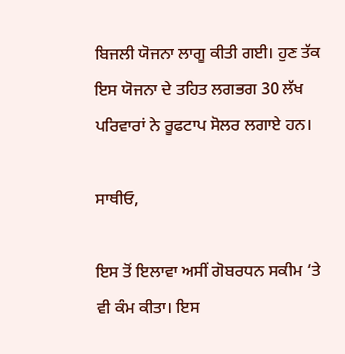ਬਿਜਲੀ ਯੋਜਨਾ ਲਾਗੂ ਕੀਤੀ ਗਈ। ਹੁਣ ਤੱਕ ਇਸ ਯੋਜਨਾ ਦੇ ਤਹਿਤ ਲਗਭਗ 30 ਲੱਖ ਪਰਿਵਾਰਾਂ ਨੇ ਰੂਫਟਾਪ ਸੋਲਰ ਲਗਾਏ ਹਨ।

ਸਾਥੀਓ,

ਇਸ ਤੋਂ ਇਲਾਵਾ ਅਸੀਂ ਗੋਬਰਧਨ ਸਕੀਮ ‘ਤੇ ਵੀ ਕੰਮ ਕੀਤਾ। ਇਸ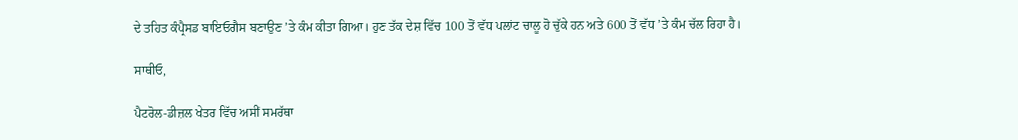ਦੇ ਤਹਿਤ ਕੰਪ੍ਰੈਸਡ ਬਾਇਓਗੈਸ ਬਣਾਉਣ ’ਤੇ ਕੰਮ ਕੀਤਾ ਗਿਆ। ਹੁਣ ਤੱਕ ਦੇਸ਼ ਵਿੱਚ 100 ਤੋਂ ਵੱਧ ਪਲਾਂਟ ਚਾਲੂ ਹੋ ਚੁੱਕੇ ਹਨ ਅਤੇ 600 ਤੋਂ ਵੱਧ ’ਤੇ ਕੰਮ ਚੱਲ ਰਿਹਾ ਹੈ।

ਸਾਥੀਓ,

ਪੈਟਰੋਲ-ਡੀਜ਼ਲ ਖੇਤਰ ਵਿੱਚ ਅਸੀਂ ਸਮਰੱਥਾ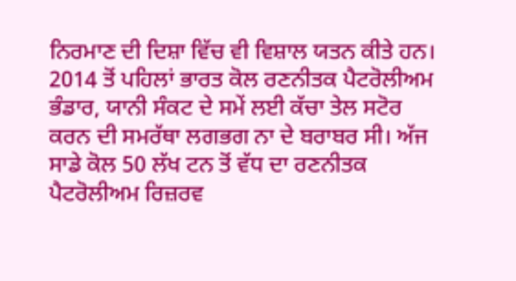ਨਿਰਮਾਣ ਦੀ ਦਿਸ਼ਾ ਵਿੱਚ ਵੀ ਵਿਸ਼ਾਲ ਯਤਨ ਕੀਤੇ ਹਨ। 2014 ਤੋਂ ਪਹਿਲਾਂ ਭਾਰਤ ਕੋਲ ਰਣਨੀਤਕ ਪੈਟਰੋਲੀਅਮ ਭੰਡਾਰ, ਯਾਨੀ ਸੰਕਟ ਦੇ ਸਮੇਂ ਲਈ ਕੱਚਾ ਤੇਲ ਸਟੋਰ ਕਰਨ ਦੀ ਸਮਰੱਥਾ ਲਗਭਗ ਨਾ ਦੇ ਬਰਾਬਰ ਸੀ। ਅੱਜ ਸਾਡੇ ਕੋਲ 50 ਲੱਖ ਟਨ ਤੋਂ ਵੱਧ ਦਾ ਰਣਨੀਤਕ ਪੈਟਰੋਲੀਅਮ ਰਿਜ਼ਰਵ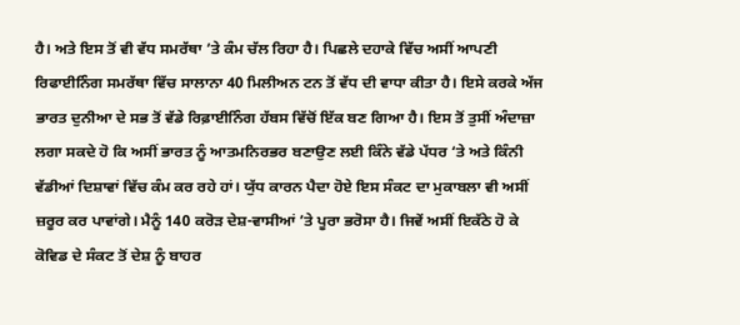ਹੈ। ਅਤੇ ਇਸ ਤੋਂ ਵੀ ਵੱਧ ਸਮਰੱਥਾ ’ਤੇ ਕੰਮ ਚੱਲ ਰਿਹਾ ਹੈ। ਪਿਛਲੇ ਦਹਾਕੇ ਵਿੱਚ ਅਸੀਂ ਆਪਣੀ ਰਿਫਾਈਨਿੰਗ ਸਮਰੱਥਾ ਵਿੱਚ ਸਾਲਾਨਾ 40 ਮਿਲੀਅਨ ਟਨ ਤੋਂ ਵੱਧ ਦੀ ਵਾਧਾ ਕੀਤਾ ਹੈ। ਇਸੇ ਕਰਕੇ ਅੱਜ ਭਾਰਤ ਦੁਨੀਆ ਦੇ ਸਭ ਤੋਂ ਵੱਡੇ ਰਿਫ਼ਾਈਨਿੰਗ ਹੱਬਸ ਵਿੱਚੋਂ ਇੱਕ ਬਣ ਗਿਆ ਹੈ। ਇਸ ਤੋਂ ਤੁਸੀਂ ਅੰਦਾਜ਼ਾ ਲਗਾ ਸਕਦੇ ਹੋ ਕਿ ਅਸੀਂ ਭਾਰਤ ਨੂੰ ਆਤਮਨਿਰਭਰ ਬਣਾਉਣ ਲਈ ਕਿੰਨੇ ਵੱਡੇ ਪੱਧਰ ‘ਤੇ ਅਤੇ ਕਿੰਨੀ ਵੱਡੀਆਂ ਦਿਸ਼ਾਵਾਂ ਵਿੱਚ ਕੰਮ ਕਰ ਰਹੇ ਹਾਂ। ਯੁੱਧ ਕਾਰਨ ਪੈਦਾ ਹੋਏ ਇਸ ਸੰਕਟ ਦਾ ਮੁਕਾਬਲਾ ਵੀ ਅਸੀਂ ਜ਼ਰੂਰ ਕਰ ਪਾਵਾਂਗੇ। ਮੈਨੂੰ 140 ਕਰੋੜ ਦੇਸ਼-ਵਾਸੀਆਂ ’ਤੇ ਪੂਰਾ ਭਰੋਸਾ ਹੈ। ਜਿਵੇਂ ਅਸੀਂ ਇਕੱਠੇ ਹੋ ਕੇ ਕੋਵਿਡ ਦੇ ਸੰਕਟ ਤੋਂ ਦੇਸ਼ ਨੂੰ ਬਾਹਰ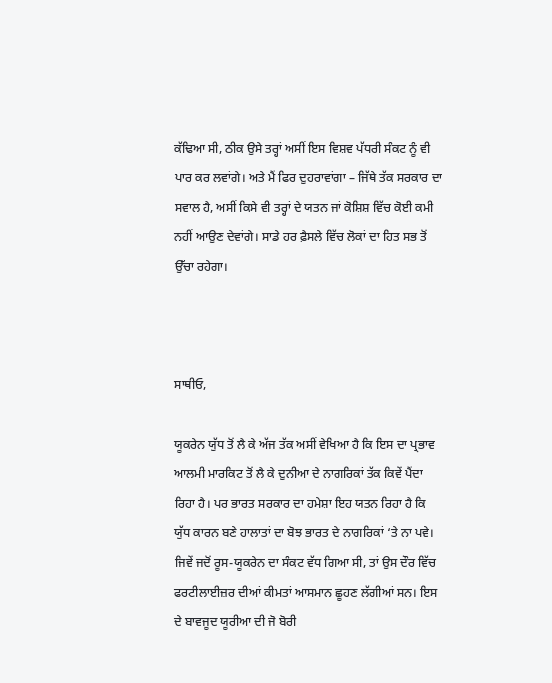ਕੱਢਿਆ ਸੀ, ਠੀਕ ਉਸੇ ਤਰ੍ਹਾਂ ਅਸੀਂ ਇਸ ਵਿਸ਼ਵ ਪੱਧਰੀ ਸੰਕਟ ਨੂੰ ਵੀ ਪਾਰ ਕਰ ਲਵਾਂਗੇ। ਅਤੇ ਮੈਂ ਫਿਰ ਦੁਹਰਾਵਾਂਗਾ – ਜਿੱਥੇ ਤੱਕ ਸਰਕਾਰ ਦਾ ਸਵਾਲ ਹੈ, ਅਸੀਂ ਕਿਸੇ ਵੀ ਤਰ੍ਹਾਂ ਦੇ ਯਤਨ ਜਾਂ ਕੋਸ਼ਿਸ਼ ਵਿੱਚ ਕੋਈ ਕਮੀ ਨਹੀਂ ਆਉਣ ਦੇਵਾਂਗੇ। ਸਾਡੇ ਹਰ ਫ਼ੈਸਲੇ ਵਿੱਚ ਲੋਕਾਂ ਦਾ ਹਿਤ ਸਭ ਤੋਂ ਉੱਚਾ ਰਹੇਗਾ।



ਸਾਥੀਓ,

ਯੂਕਰੇਨ ਯੁੱਧ ਤੋਂ ਲੈ ਕੇ ਅੱਜ ਤੱਕ ਅਸੀਂ ਵੇਖਿਆ ਹੈ ਕਿ ਇਸ ਦਾ ਪ੍ਰਭਾਵ ਆਲਮੀ ਮਾਰਕਿਟ ਤੋਂ ਲੈ ਕੇ ਦੁਨੀਆ ਦੇ ਨਾਗਰਿਕਾਂ ਤੱਕ ਕਿਵੇਂ ਪੈਂਦਾ ਰਿਹਾ ਹੈ। ਪਰ ਭਾਰਤ ਸਰਕਾਰ ਦਾ ਹਮੇਸ਼ਾ ਇਹ ਯਤਨ ਰਿਹਾ ਹੈ ਕਿ ਯੁੱਧ ਕਾਰਨ ਬਣੇ ਹਾਲਾਤਾਂ ਦਾ ਬੋਝ ਭਾਰਤ ਦੇ ਨਾਗਰਿਕਾਂ ‘ਤੇ ਨਾ ਪਵੇ। ਜਿਵੇਂ ਜਦੋਂ ਰੂਸ-ਯੂਕਰੇਨ ਦਾ ਸੰਕਟ ਵੱਧ ਗਿਆ ਸੀ, ਤਾਂ ਉਸ ਦੌਰ ਵਿੱਚ ਫਰਟੀਲਾਈਜ਼ਰ ਦੀਆਂ ਕੀਮਤਾਂ ਆਸਮਾਨ ਛੂਹਣ ਲੱਗੀਆਂ ਸਨ। ਇਸ ਦੇ ਬਾਵਜੂਦ ਯੂਰੀਆ ਦੀ ਜੋ ਬੋਰੀ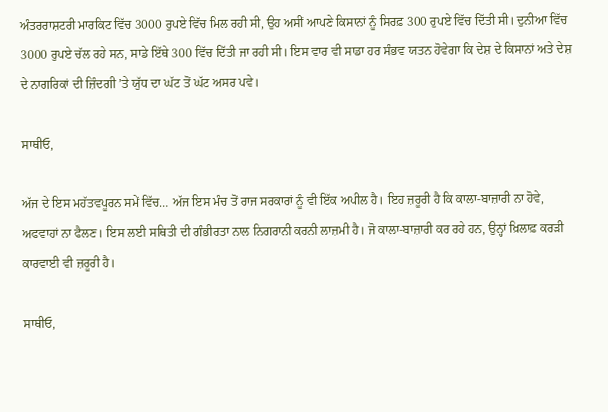ਅੰਤਰਰਾਸ਼ਟਰੀ ਮਾਰਕਿਟ ਵਿੱਚ 3000 ਰੁਪਏ ਵਿੱਚ ਮਿਲ ਰਹੀ ਸੀ, ਉਹ ਅਸੀਂ ਆਪਣੇ ਕਿਸਾਨਾਂ ਨੂੰ ਸਿਰਫ਼ 300 ਰੁਪਏ ਵਿੱਚ ਦਿੱਤੀ ਸੀ। ਦੁਨੀਆ ਵਿੱਚ 3000 ਰੁਪਏ ਚੱਲ ਰਹੇ ਸਨ, ਸਾਡੇ ਇੱਥੇ 300 ਵਿੱਚ ਦਿੱਤੀ ਜਾ ਰਹੀ ਸੀ। ਇਸ ਵਾਰ ਵੀ ਸਾਡਾ ਹਰ ਸੰਭਵ ਯਤਨ ਹੋਵੇਗਾ ਕਿ ਦੇਸ਼ ਦੇ ਕਿਸਾਨਾਂ ਅਤੇ ਦੇਸ਼ ਦੇ ਨਾਗਰਿਕਾਂ ਦੀ ਜ਼ਿੰਦਗੀ ’ਤੇ ਯੁੱਧ ਦਾ ਘੱਟ ਤੋਂ ਘੱਟ ਅਸਰ ਪਵੇ।

ਸਾਥੀਓ,

ਅੱਜ ਦੇ ਇਸ ਮਹੱਤਵਪੂਰਨ ਸਮੇਂ ਵਿੱਚ… ਅੱਜ ਇਸ ਮੰਚ ਤੋਂ ਰਾਜ ਸਰਕਾਰਾਂ ਨੂੰ ਵੀ ਇੱਕ ਅਪੀਲ ਹੈ। ਇਹ ਜ਼ਰੂਰੀ ਹੈ ਕਿ ਕਾਲਾ-ਬਾਜ਼ਾਰੀ ਨਾ ਹੋਵੇ, ਅਫਵਾਹਾਂ ਨਾ ਫੈਲਣ। ਇਸ ਲਈ ਸਥਿਤੀ ਦੀ ਗੰਭੀਰਤਾ ਨਾਲ ਨਿਗਰਾਨੀ ਕਰਨੀ ਲਾਜ਼ਮੀ ਹੈ। ਜੋ ਕਾਲਾ-ਬਾਜ਼ਾਰੀ ਕਰ ਰਹੇ ਹਨ, ਉਨ੍ਹਾਂ ਖ਼ਿਲਾਫ਼ ਕਰੜੀ ਕਾਰਵਾਈ ਵੀ ਜ਼ਰੂਰੀ ਹੈ।

ਸਾਥੀਓ,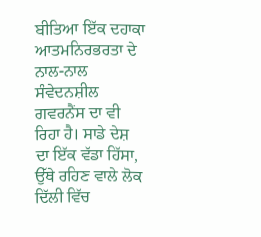ਬੀਤਿਆ ਇੱਕ ਦਹਾਕਾ ਆਤਮਨਿਰਭਰਤਾ ਦੇ ਨਾਲ-ਨਾਲ ਸੰਵੇਦਨਸ਼ੀਲ ਗਵਰਨੈਂਸ ਦਾ ਵੀ ਰਿਹਾ ਹੈ। ਸਾਡੇ ਦੇਸ਼ ਦਾ ਇੱਕ ਵੱਡਾ ਹਿੱਸਾ, ਉੱਥੇ ਰਹਿਣ ਵਾਲੇ ਲੋਕ ਦਿੱਲੀ ਵਿੱਚ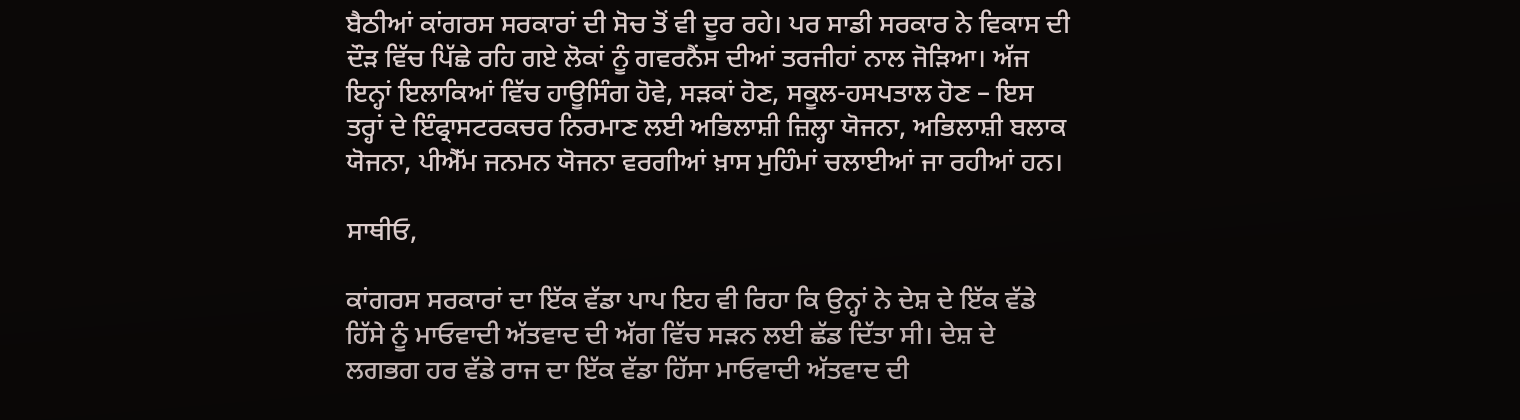ਬੈਠੀਆਂ ਕਾਂਗਰਸ ਸਰਕਾਰਾਂ ਦੀ ਸੋਚ ਤੋਂ ਵੀ ਦੂਰ ਰਹੇ। ਪਰ ਸਾਡੀ ਸਰਕਾਰ ਨੇ ਵਿਕਾਸ ਦੀ ਦੌੜ ਵਿੱਚ ਪਿੱਛੇ ਰਹਿ ਗਏ ਲੋਕਾਂ ਨੂੰ ਗਵਰਨੈਂਸ ਦੀਆਂ ਤਰਜੀਹਾਂ ਨਾਲ ਜੋੜਿਆ। ਅੱਜ ਇਨ੍ਹਾਂ ਇਲਾਕਿਆਂ ਵਿੱਚ ਹਾਊਸਿੰਗ ਹੋਵੇ, ਸੜਕਾਂ ਹੋਣ, ਸਕੂਲ-ਹਸਪਤਾਲ ਹੋਣ – ਇਸ ਤਰ੍ਹਾਂ ਦੇ ਇੰਫ੍ਰਾਸਟਰਕਚਰ ਨਿਰਮਾਣ ਲਈ ਅਭਿਲਾਸ਼ੀ ਜ਼ਿਲ੍ਹਾ ਯੋਜਨਾ, ਅਭਿਲਾਸ਼ੀ ਬਲਾਕ ਯੋਜਨਾ, ਪੀਐੱਮ ਜਨਮਨ ਯੋਜਨਾ ਵਰਗੀਆਂ ਖ਼ਾਸ ਮੁਹਿੰਮਾਂ ਚਲਾਈਆਂ ਜਾ ਰਹੀਆਂ ਹਨ।

ਸਾਥੀਓ,

ਕਾਂਗਰਸ ਸਰਕਾਰਾਂ ਦਾ ਇੱਕ ਵੱਡਾ ਪਾਪ ਇਹ ਵੀ ਰਿਹਾ ਕਿ ਉਨ੍ਹਾਂ ਨੇ ਦੇਸ਼ ਦੇ ਇੱਕ ਵੱਡੇ ਹਿੱਸੇ ਨੂੰ ਮਾਓਵਾਦੀ ਅੱਤਵਾਦ ਦੀ ਅੱਗ ਵਿੱਚ ਸੜਨ ਲਈ ਛੱਡ ਦਿੱਤਾ ਸੀ। ਦੇਸ਼ ਦੇ ਲਗਭਗ ਹਰ ਵੱਡੇ ਰਾਜ ਦਾ ਇੱਕ ਵੱਡਾ ਹਿੱਸਾ ਮਾਓਵਾਦੀ ਅੱਤਵਾਦ ਦੀ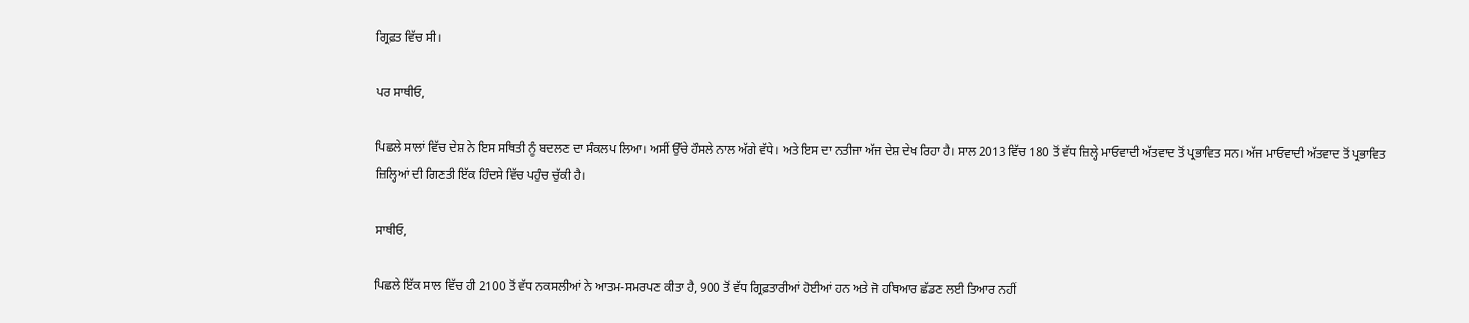ਗ੍ਰਿਫ਼ਤ ਵਿੱਚ ਸੀ।

ਪਰ ਸਾਥੀਓ,

ਪਿਛਲੇ ਸਾਲਾਂ ਵਿੱਚ ਦੇਸ਼ ਨੇ ਇਸ ਸਥਿਤੀ ਨੂੰ ਬਦਲਣ ਦਾ ਸੰਕਲਪ ਲਿਆ। ਅਸੀਂ ਉੱਚੇ ਹੌਸਲੇ ਨਾਲ ਅੱਗੇ ਵੱਧੇ। ਅਤੇ ਇਸ ਦਾ ਨਤੀਜਾ ਅੱਜ ਦੇਸ਼ ਦੇਖ ਰਿਹਾ ਹੈ। ਸਾਲ 2013 ਵਿੱਚ 180 ਤੋਂ ਵੱਧ ਜ਼ਿਲ੍ਹੇ ਮਾਓਵਾਦੀ ਅੱਤਵਾਦ ਤੋਂ ਪ੍ਰਭਾਵਿਤ ਸਨ। ਅੱਜ ਮਾਓਵਾਦੀ ਅੱਤਵਾਦ ਤੋਂ ਪ੍ਰਭਾਵਿਤ ਜ਼ਿਲ੍ਹਿਆਂ ਦੀ ਗਿਣਤੀ ਇੱਕ ਹਿੰਦਸੇ ਵਿੱਚ ਪਹੁੰਚ ਚੁੱਕੀ ਹੈ।

ਸਾਥੀਓ,

ਪਿਛਲੇ ਇੱਕ ਸਾਲ ਵਿੱਚ ਹੀ 2100 ਤੋਂ ਵੱਧ ਨਕਸਲੀਆਂ ਨੇ ਆਤਮ-ਸਮਰਪਣ ਕੀਤਾ ਹੈ, 900 ਤੋਂ ਵੱਧ ਗ੍ਰਿਫ਼ਤਾਰੀਆਂ ਹੋਈਆਂ ਹਨ ਅਤੇ ਜੋ ਹਥਿਆਰ ਛੱਡਣ ਲਈ ਤਿਆਰ ਨਹੀਂ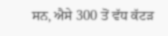ਸਨ, ਐਸੇ 300 ਤੋਂ ਵੱਧ ਕੱਟੜ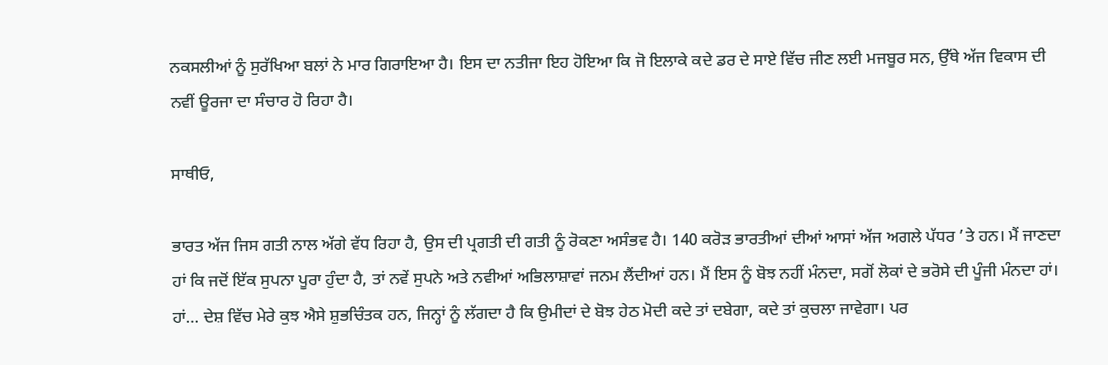ਨਕਸਲੀਆਂ ਨੂੰ ਸੁਰੱਖਿਆ ਬਲਾਂ ਨੇ ਮਾਰ ਗਿਰਾਇਆ ਹੈ। ਇਸ ਦਾ ਨਤੀਜਾ ਇਹ ਹੋਇਆ ਕਿ ਜੋ ਇਲਾਕੇ ਕਦੇ ਡਰ ਦੇ ਸਾਏ ਵਿੱਚ ਜੀਣ ਲਈ ਮਜਬੂਰ ਸਨ, ਉੱਥੇ ਅੱਜ ਵਿਕਾਸ ਦੀ ਨਵੀਂ ਊਰਜਾ ਦਾ ਸੰਚਾਰ ਹੋ ਰਿਹਾ ਹੈ।

ਸਾਥੀਓ,

ਭਾਰਤ ਅੱਜ ਜਿਸ ਗਤੀ ਨਾਲ ਅੱਗੇ ਵੱਧ ਰਿਹਾ ਹੈ, ਉਸ ਦੀ ਪ੍ਰਗਤੀ ਦੀ ਗਤੀ ਨੂੰ ਰੋਕਣਾ ਅਸੰਭਵ ਹੈ। 140 ਕਰੋੜ ਭਾਰਤੀਆਂ ਦੀਆਂ ਆਸਾਂ ਅੱਜ ਅਗਲੇ ਪੱਧਰ ’ਤੇ ਹਨ। ਮੈਂ ਜਾਣਦਾ ਹਾਂ ਕਿ ਜਦੋਂ ਇੱਕ ਸੁਪਨਾ ਪੂਰਾ ਹੁੰਦਾ ਹੈ, ਤਾਂ ਨਵੇਂ ਸੁਪਨੇ ਅਤੇ ਨਵੀਆਂ ਅਭਿਲਾਸ਼ਾਵਾਂ ਜਨਮ ਲੈਂਦੀਆਂ ਹਨ। ਮੈਂ ਇਸ ਨੂੰ ਬੋਝ ਨਹੀਂ ਮੰਨਦਾ, ਸਗੋਂ ਲੋਕਾਂ ਦੇ ਭਰੋਸੇ ਦੀ ਪੂੰਜੀ ਮੰਨਦਾ ਹਾਂ। ਹਾਂ… ਦੇਸ਼ ਵਿੱਚ ਮੇਰੇ ਕੁਝ ਐਸੇ ਸ਼ੁਭਚਿੰਤਕ ਹਨ, ਜਿਨ੍ਹਾਂ ਨੂੰ ਲੱਗਦਾ ਹੈ ਕਿ ਉਮੀਦਾਂ ਦੇ ਬੋਝ ਹੇਠ ਮੋਦੀ ਕਦੇ ਤਾਂ ਦਬੇਗਾ, ਕਦੇ ਤਾਂ ਕੁਚਲਾ ਜਾਵੇਗਾ। ਪਰ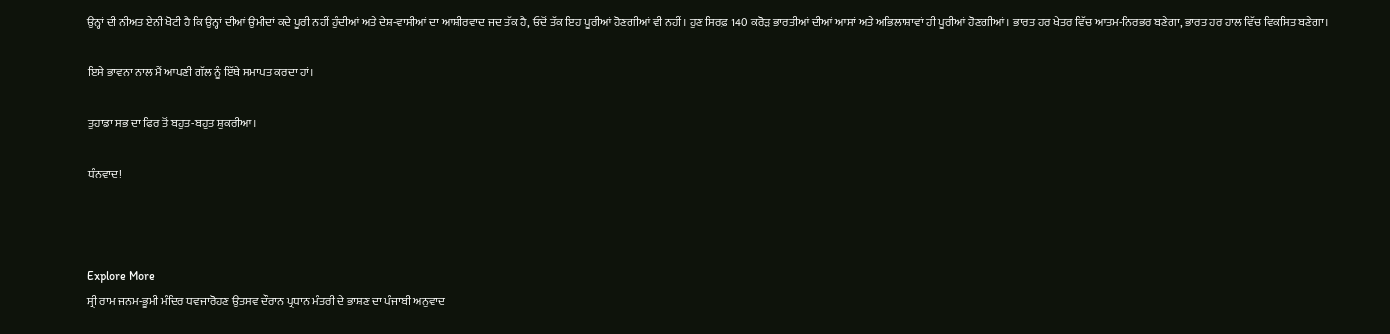ਉਨ੍ਹਾਂ ਦੀ ਨੀਅਤ ਏਨੀ ਖੋਟੀ ਹੈ ਕਿ ਉਨ੍ਹਾਂ ਦੀਆਂ ਉਮੀਦਾਂ ਕਦੇ ਪੂਰੀ ਨਹੀਂ ਹੁੰਦੀਆਂ ਅਤੇ ਦੇਸ਼-ਵਾਸੀਆਂ ਦਾ ਆਸ਼ੀਰਵਾਦ ਜਦ ਤੱਕ ਹੈ, ਓਦੋਂ ਤੱਕ ਇਹ ਪੂਰੀਆਂ ਹੋਣਗੀਆਂ ਵੀ ਨਹੀਂ। ਹੁਣ ਸਿਰਫ਼ 140 ਕਰੋੜ ਭਾਰਤੀਆਂ ਦੀਆਂ ਆਸਾਂ ਅਤੇ ਅਭਿਲਾਸ਼ਾਵਾਂ ਹੀ ਪੂਰੀਆਂ ਹੋਣਗੀਆਂ। ਭਾਰਤ ਹਰ ਖੇਤਰ ਵਿੱਚ ਆਤਮ-ਨਿਰਭਰ ਬਣੇਗਾ, ਭਾਰਤ ਹਰ ਹਾਲ ਵਿੱਚ ਵਿਕਸਿਤ ਬਣੇਗਾ।

ਇਸੇ ਭਾਵਨਾ ਨਾਲ ਮੈਂ ਆਪਣੀ ਗੱਲ ਨੂੰ ਇੱਥੇ ਸਮਾਪਤ ਕਰਦਾ ਹਾਂ।

ਤੁਹਾਡਾ ਸਭ ਦਾ ਫਿਰ ਤੋਂ ਬਹੁਤ-ਬਹੁਤ ਸ਼ੁਕਰੀਆ।

ਧੰਨਵਾਦ!



Explore More
ਸ੍ਰੀ ਰਾਮ ਜਨਮ-ਭੂਮੀ ਮੰਦਿਰ ਧਵਜਾਰੋਹਣ ਉਤਸਵ ਦੌਰਾਨ ਪ੍ਰਧਾਨ ਮੰਤਰੀ ਦੇ ਭਾਸ਼ਣ ਦਾ ਪੰਜਾਬੀ ਅਨੁਵਾਦ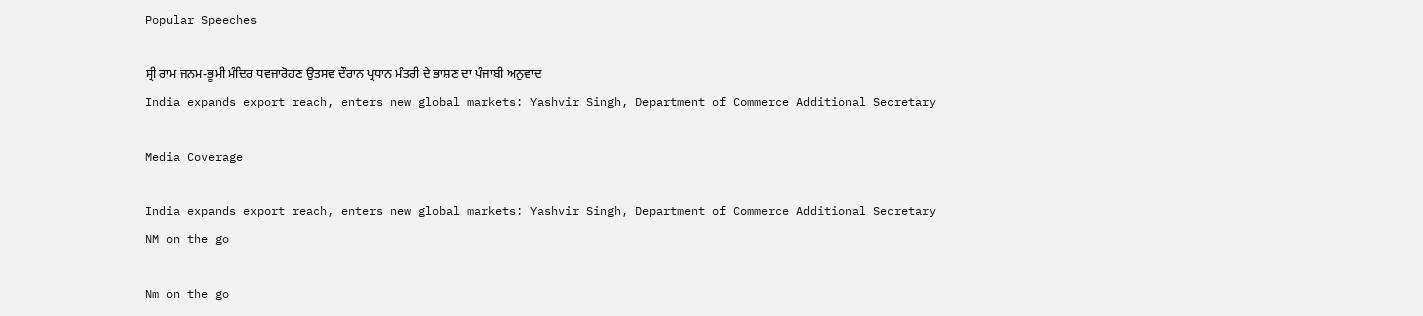Popular Speeches

ਸ੍ਰੀ ਰਾਮ ਜਨਮ-ਭੂਮੀ ਮੰਦਿਰ ਧਵਜਾਰੋਹਣ ਉਤਸਵ ਦੌਰਾਨ ਪ੍ਰਧਾਨ ਮੰਤਰੀ ਦੇ ਭਾਸ਼ਣ ਦਾ ਪੰਜਾਬੀ ਅਨੁਵਾਦ
India expands export reach, enters new global markets: Yashvir Singh, Department of Commerce Additional Secretary

Media Coverage

India expands export reach, enters new global markets: Yashvir Singh, Department of Commerce Additional Secretary
NM on the go

Nm on the go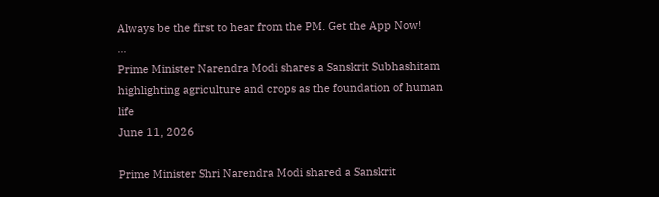Always be the first to hear from the PM. Get the App Now!
...
Prime Minister Narendra Modi shares a Sanskrit Subhashitam highlighting agriculture and crops as the foundation of human life
June 11, 2026

Prime Minister Shri Narendra Modi shared a Sanskrit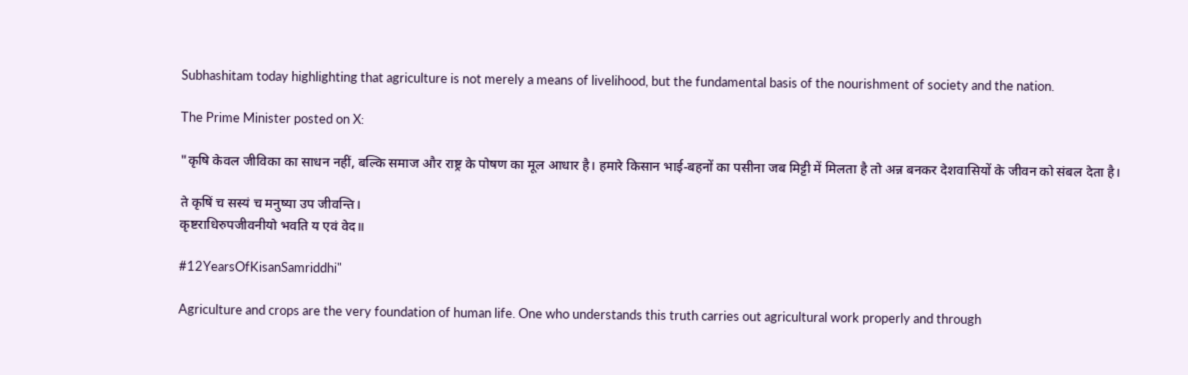Subhashitam today highlighting that agriculture is not merely a means of livelihood, but the fundamental basis of the nourishment of society and the nation.

The Prime Minister posted on X:

"कृषि केवल जीविका का साधन नहीं, बल्कि समाज और राष्ट्र के पोषण का मूल आधार है। हमारे किसान भाई-बहनों का पसीना जब मिट्टी में मिलता है तो अन्न बनकर देशवासियों के जीवन को संबल देता है।

ते कृषिं च सस्यं च मनुष्या उप जीवन्ति।
कृष्टराधिरुपजीवनीयो भवति य एवं वेद॥

#12YearsOfKisanSamriddhi"

Agriculture and crops are the very foundation of human life. One who understands this truth carries out agricultural work properly and through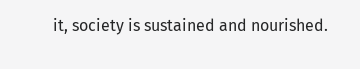it, society is sustained and nourished.